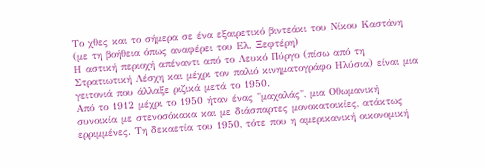Το χθες και το σήμερα σε ένα εξαιρετικό βιντεάκι του Νίκου Καστάνη (με τη βοήθεια όπως αναφέρει του Ελ. Ξεφτέρη)
Η αστική περιοχή απέναντι από το Λευκό Πύργο (πίσω από τη Στρατιωτική Λέσχη και μέχρι τον παλιό κινηματογράφο Ηλύσια) είναι μια γειτονιά που άλλαξε ριζικά μετά το 1950.
Από το 1912 μέχρι το 1950 ήταν ένας "μαχαλάς", μια Οθωμανική συνοικία με στενοσόκακα και με διάσπαρτες μονοκατοικίες, ατάκτως ερριμμένες. Τη δεκαετία του 1950, τότε που η αμερικανική οικονομική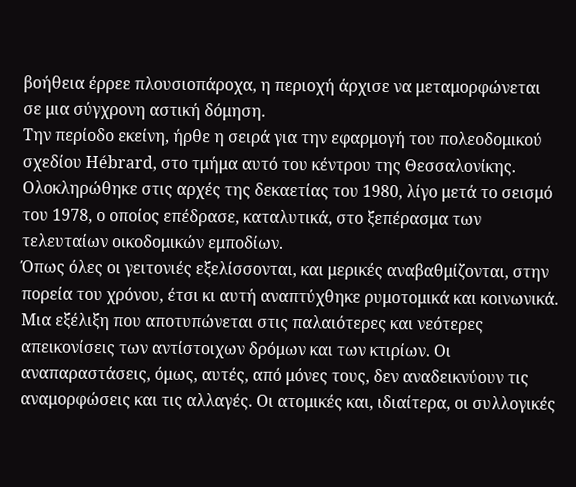βοήθεια έρρεε πλουσιοπάροχα, η περιοχή άρχισε να μεταμορφώνεται σε μια σύγχρονη αστική δόμηση.
Την περίοδο εκείνη, ήρθε η σειρά για την εφαρμογή του πολεοδομικού σχεδίου Hébrard, στο τμήμα αυτό του κέντρου της Θεσσαλονίκης. Ολοκληρώθηκε στις αρχές της δεκαετίας του 1980, λίγο μετά το σεισμό του 1978, ο οποίος επέδρασε, καταλυτικά, στο ξεπέρασμα των τελευταίων οικοδομικών εμποδίων.
Όπως όλες οι γειτονιές εξελίσσονται, και μερικές αναβαθμίζονται, στην πορεία του χρόνου, έτσι κι αυτή αναπτύχθηκε ρυμοτομικά και κοινωνικά. Μια εξέλιξη που αποτυπώνεται στις παλαιότερες και νεότερες απεικονίσεις των αντίστοιχων δρόμων και των κτιρίων. Οι αναπαραστάσεις, όμως, αυτές, από μόνες τους, δεν αναδεικνύουν τις αναμορφώσεις και τις αλλαγές. Οι ατομικές και, ιδιαίτερα, οι συλλογικές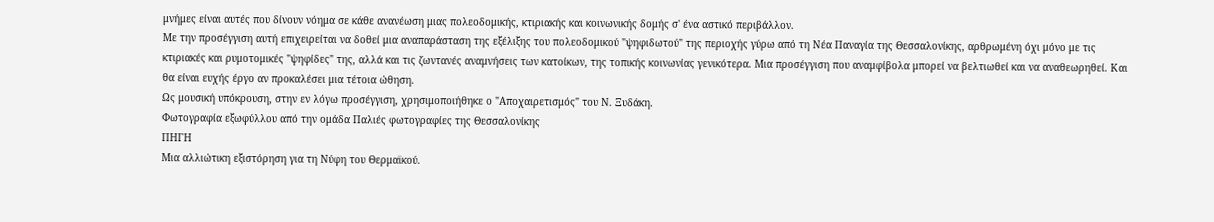μνήμες είναι αυτές που δίνουν νόημα σε κάθε ανανέωση μιας πολεοδομικής, κτιριακής και κοινωνικής δομής σ' ένα αστικό περιβάλλον.
Με την προσέγγιση αυτή επιχειρείται να δοθεί μια αναπαράσταση της εξέλιξης του πολεοδομικού "ψηφιδωτού" της περιοχής γύρω από τη Νέα Παναγία της Θεσσαλονίκης, αρθρωμένη όχι μόνο με τις κτιριακές και ρυμοτομικές "ψηφίδες" της, αλλά και τις ζωντανές αναμνήσεις των κατοίκων, της τοπικής κοινωνίας γενικότερα. Μια προσέγγιση που αναμφίβολα μπορεί να βελτιωθεί και να αναθεωρηθεί. Και θα είναι ευχής έργο αν προκαλέσει μια τέτοια ώθηση.
Ως μουσική υπόκρουση, στην εν λόγω προσέγγιση, χρησιμοποιήθηκε ο "Αποχαιρετισμός" του Ν. Ξυδάκη.
Φωτογραφία εξωφύλλου από την ομάδα Παλιές φωτογραφίες της Θεσσαλονίκης
ΠΗΓΗ
Μια αλλιώτικη εξιστόρηση για τη Νύφη του Θερμαϊκού.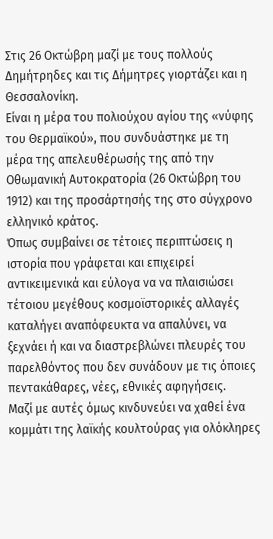Στις 26 Οκτώβρη μαζί με τους πολλούς Δημήτρηδες και τις Δήμητρες γιορτάζει και η Θεσσαλονίκη.
Είναι η μέρα του πολιούχου αγίου της «νύφης του Θερμαϊκού», που συνδυάστηκε με τη μέρα της απελευθέρωσής της από την Οθωμανική Αυτοκρατορία (26 Οκτώβρη του 1912) και της προσάρτησής της στο σύγχρονο ελληνικό κράτος.
Όπως συμβαίνει σε τέτοιες περιπτώσεις η ιστορία που γράφεται και επιχειρεί αντικειμενικά και εύλογα να να πλαισιώσει τέτοιου μεγέθους κοσμοϊστορικές αλλαγές καταλήγει αναπόφευκτα να απαλύνει, να ξεχνάει ή και να διαστρεβλώνει πλευρές του παρελθόντος που δεν συνάδουν με τις όποιες πεντακάθαρες, νέες, εθνικές αφηγήσεις.
Μαζί με αυτές όμως κινδυνεύει να χαθεί ένα κομμάτι της λαϊκής κουλτούρας για ολόκληρες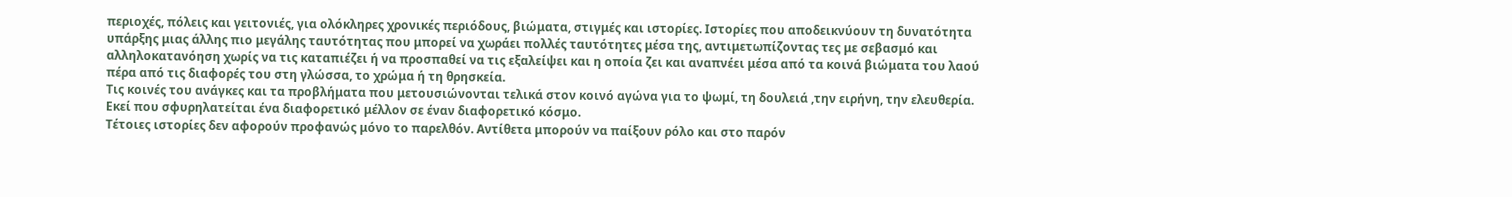περιοχές, πόλεις και γειτονιές, για ολόκληρες χρονικές περιόδους, βιώματα, στιγμές και ιστορίες. Ιστορίες που αποδεικνύουν τη δυνατότητα υπάρξης μιας άλλης πιο μεγάλης ταυτότητας που μπορεί να χωράει πολλές ταυτότητες μέσα της, αντιμετωπίζοντας τες με σεβασμό και αλληλοκατανόηση χωρίς να τις καταπιέζει ή να προσπαθεί να τις εξαλείψει και η οποία ζει και αναπνέει μέσα από τα κοινά βιώματα του λαού πέρα από τις διαφορές του στη γλώσσα, το χρώμα ή τη θρησκεία.
Τις κοινές του ανάγκες και τα προβλήματα που μετουσιώνονται τελικά στον κοινό αγώνα για το ψωμί, τη δουλειά ,την ειρήνη, την ελευθερία. Εκεί που σφυρηλατείται ένα διαφορετικό μέλλον σε έναν διαφορετικό κόσμο.
Τέτοιες ιστορίες δεν αφορούν προφανώς μόνο το παρελθόν. Αντίθετα μπορούν να παίξουν ρόλο και στο παρόν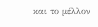και το μέλλον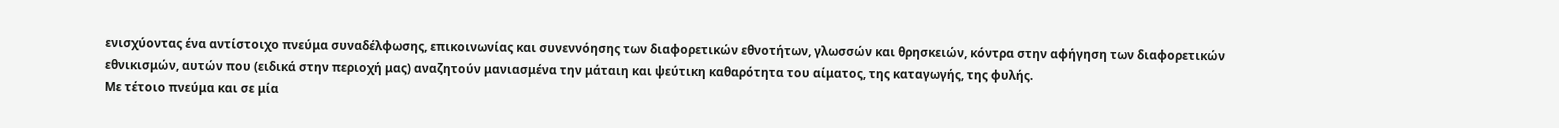ενισχύοντας ένα αντίστοιχο πνεύμα συναδέλφωσης, επικοινωνίας και συνεννόησης των διαφορετικών εθνοτήτων, γλωσσών και θρησκειών, κόντρα στην αφήγηση των διαφορετικών εθνικισμών, αυτών που (ειδικά στην περιοχή μας) αναζητούν μανιασμένα την μάταιη και ψεύτικη καθαρότητα του αίματος, της καταγωγής, της φυλής.
Με τέτοιο πνεύμα και σε μία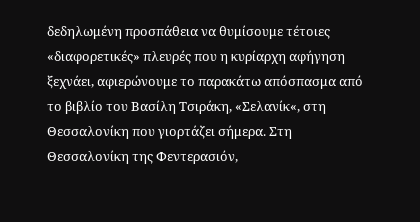δεδηλωμένη προσπάθεια να θυμίσουμε τέτοιες «διαφορετικές» πλευρές που η κυρίαρχη αφήγηση ξεχνάει, αφιερώνουμε το παρακάτω απόσπασμα από το βιβλίο του Βασίλη Τσιράκη, «Σελανίκ«, στη Θεσσαλονίκη που γιορτάζει σήμερα. Στη Θεσσαλονίκη της Φεντερασιόν,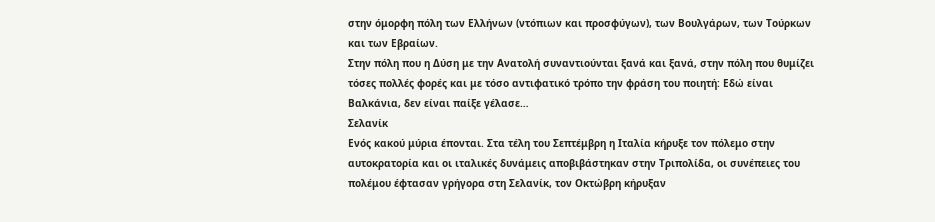στην όμορφη πόλη των Ελλήνων (ντόπιων και προσφύγων), των Βουλγάρων, των Τούρκων και των Εβραίων.
Στην πόλη που η Δύση με την Ανατολή συναντιούνται ξανά και ξανά, στην πόλη που θυμίζει τόσες πολλές φορές και με τόσο αντιφατικό τρόπο την φράση του ποιητή: Εδώ είναι Βαλκάνια, δεν είναι παίξε γέλασε…
Σελανίκ
Ενός κακού μύρια έπονται. Στα τέλη του Σεπτέμβρη η Ιταλία κήρυξε τον πόλεμο στην αυτοκρατορία και οι ιταλικές δυνάμεις αποβιβάστηκαν στην Τριπολίδα, οι συνέπειες του πολέμου έφτασαν γρήγορα στη Σελανίκ, τον Οκτώβρη κήρυξαν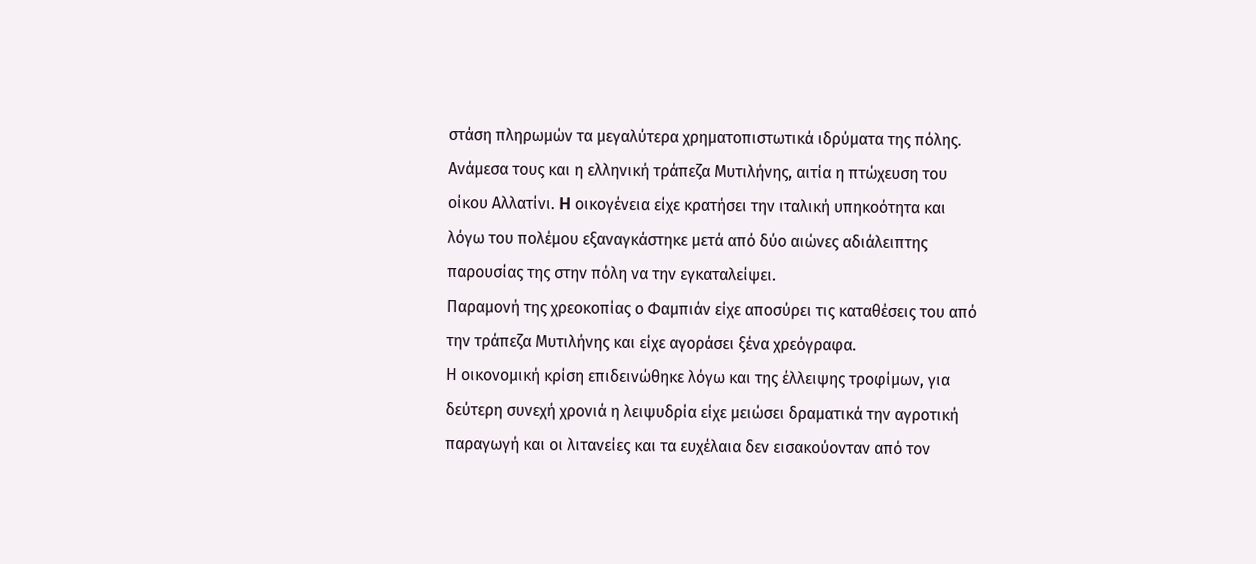στάση πληρωμών τα μεγαλύτερα χρηματοπιστωτικά ιδρύματα της πόλης.
Aνάμεσα τους και η ελληνική τράπεζα Μυτιλήνης, αιτία η πτώχευση του οίκου Αλλατίνι. H οικογένεια είχε κρατήσει την ιταλική υπηκοότητα και λόγω του πολέμου εξαναγκάστηκε μετά από δύο αιώνες αδιάλειπτης παρουσίας της στην πόλη να την εγκαταλείψει.
Παραμονή της χρεοκοπίας ο Φαμπιάν είχε αποσύρει τις καταθέσεις του από την τράπεζα Μυτιλήνης και είχε αγοράσει ξένα χρεόγραφα.
Η οικονομική κρίση επιδεινώθηκε λόγω και της έλλειψης τροφίμων, για δεύτερη συνεχή χρονιά η λειψυδρία είχε μειώσει δραματικά την αγροτική παραγωγή και οι λιτανείες και τα ευχέλαια δεν εισακούονταν από τον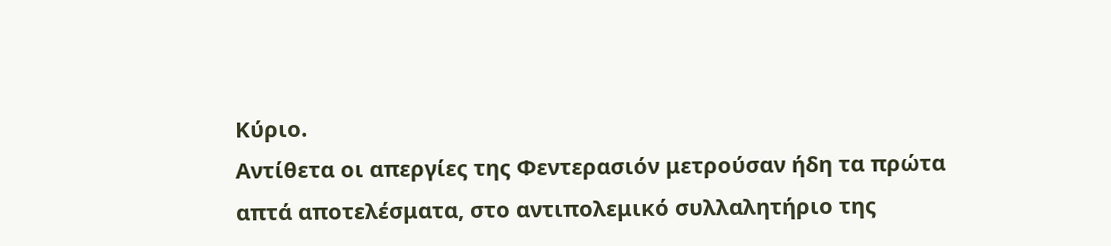Κύριο.
Αντίθετα οι απεργίες της Φεντερασιόν μετρούσαν ήδη τα πρώτα απτά αποτελέσματα, στο αντιπολεμικό συλλαλητήριο της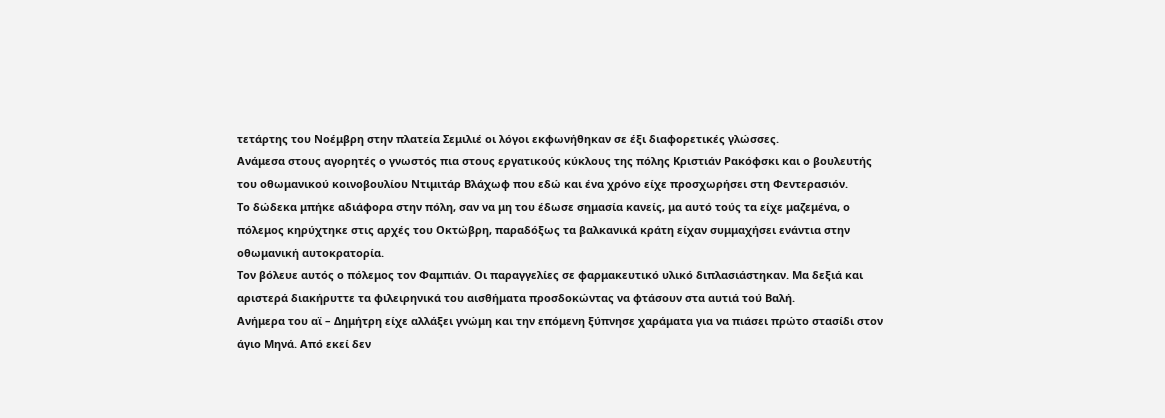τετάρτης του Νοέμβρη στην πλατεία Σεμιλιέ οι λόγοι εκφωνήθηκαν σε έξι διαφορετικές γλώσσες.
Ανάμεσα στους αγορητές ο γνωστός πια στους εργατικούς κύκλους της πόλης Κριστιάν Ρακόφσκι και ο βουλευτής του οθωμανικού κοινοβουλίου Ντιμιτάρ Βλάχωφ που εδώ και ένα χρόνο είχε προσχωρήσει στη Φεντερασιόν.
Το δώδεκα μπήκε αδιάφορα στην πόλη, σαν να μη του έδωσε σημασία κανείς, μα αυτό τούς τα είχε μαζεμένα, ο πόλεμος κηρύχτηκε στις αρχές του Οκτώβρη, παραδόξως τα βαλκανικά κράτη είχαν συμμαχήσει ενάντια στην οθωμανική αυτοκρατορία.
Τον βόλευε αυτός ο πόλεμος τον Φαμπιάν. Οι παραγγελίες σε φαρμακευτικό υλικό διπλασιάστηκαν. Μα δεξιά και αριστερά διακήρυττε τα φιλειρηνικά του αισθήματα προσδοκώντας να φτάσουν στα αυτιά τού Βαλή.
Ανήμερα του αϊ – Δημήτρη είχε αλλάξει γνώμη και την επόμενη ξύπνησε χαράματα για να πιάσει πρώτο στασίδι στον άγιο Μηνά. Από εκεί δεν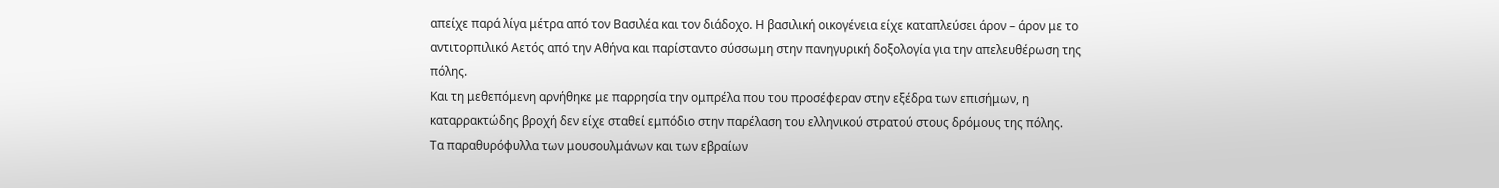απείχε παρά λίγα μέτρα από τον Βασιλέα και τον διάδοχο. Η βασιλική οικογένεια είχε καταπλεύσει άρον – άρον με το αντιτορπιλικό Αετός από την Αθήνα και παρίσταντο σύσσωμη στην πανηγυρική δοξολογία για την απελευθέρωση της πόλης.
Και τη μεθεπόμενη αρνήθηκε με παρρησία την ομπρέλα που του προσέφεραν στην εξέδρα των επισήμων, η καταρρακτώδης βροχή δεν είχε σταθεί εμπόδιο στην παρέλαση του ελληνικού στρατού στους δρόμους της πόλης.
Τα παραθυρόφυλλα των μουσουλμάνων και των εβραίων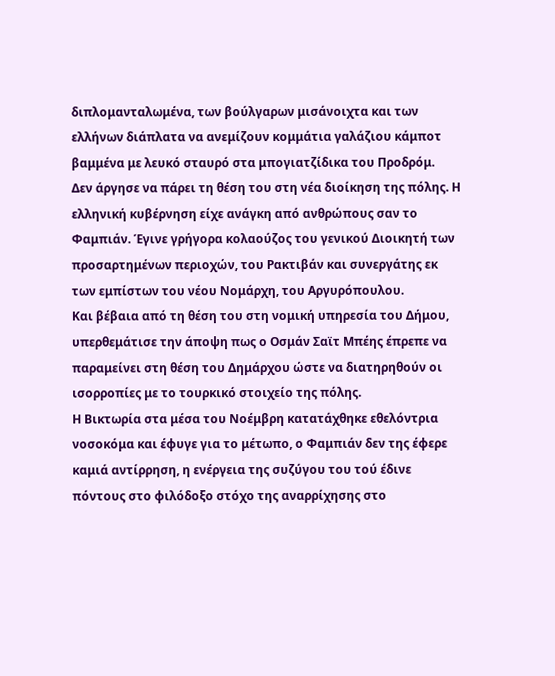διπλομανταλωμένα, των βούλγαρων μισάνοιχτα και των ελλήνων διάπλατα να ανεμίζουν κομμάτια γαλάζιου κάμποτ βαμμένα με λευκό σταυρό στα μπογιατζίδικα του Προδρόμ.
Δεν άργησε να πάρει τη θέση του στη νέα διοίκηση της πόλης. Η ελληνική κυβέρνηση είχε ανάγκη από ανθρώπους σαν το Φαμπιάν. Έγινε γρήγορα κολαούζος του γενικού Διοικητή των προσαρτημένων περιοχών, του Ρακτιβάν και συνεργάτης εκ των εμπίστων του νέου Νομάρχη, του Αργυρόπουλου.
Και βέβαια από τη θέση του στη νομική υπηρεσία του Δήμου, υπερθεμάτισε την άποψη πως ο Οσμάν Σαϊτ Μπέης έπρεπε να παραμείνει στη θέση του Δημάρχου ώστε να διατηρηθούν οι ισορροπίες με το τουρκικό στοιχείο της πόλης.
Η Βικτωρία στα μέσα του Νοέμβρη κατατάχθηκε εθελόντρια νοσοκόμα και έφυγε για το μέτωπο, ο Φαμπιάν δεν της έφερε καμιά αντίρρηση, η ενέργεια της συζύγου του τού έδινε πόντους στο φιλόδοξο στόχο της αναρρίχησης στο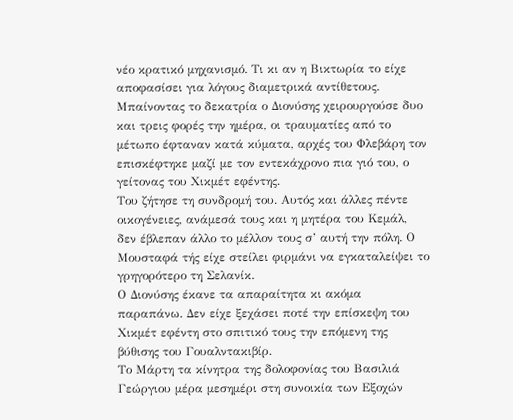νέο κρατικό μηχανισμό. Τι κι αν η Βικτωρία το είχε αποφασίσει για λόγους διαμετρικά αντίθετους.
Μπαίνοντας το δεκατρία ο Διονύσης χειρουργούσε δυο και τρεις φορές την ημέρα, οι τραυματίες από το μέτωπο έφταναν κατά κύματα, αρχές του Φλεβάρη τον επισκέφτηκε μαζί με τον εντεκάχρονο πια γιό του, ο γείτονας του Χικμέτ εφέντης.
Του ζήτησε τη συνδρομή του. Αυτός και άλλες πέντε οικογένειες, ανάμεσά τους και η μητέρα του Κεμάλ, δεν έβλεπαν άλλο το μέλλον τους σ’ αυτή την πόλη. Ο Μουσταφά τής είχε στείλει φιρμάνι να εγκαταλείψει το γρηγορότερο τη Σελανίκ.
Ο Διονύσης έκανε τα απαραίτητα κι ακόμα παραπάνω. Δεν είχε ξεχάσει ποτέ την επίσκεψη του Χικμέτ εφέντη στο σπιτικό τους την επόμενη της βύθισης του Γουαλντακιβίρ.
Το Μάρτη τα κίνητρα της δολοφονίας του Βασιλιά Γεώργιου μέρα μεσημέρι στη συνοικία των Εξοχών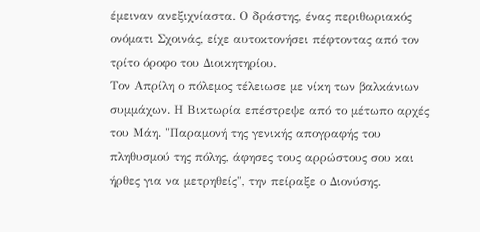έμειναν ανεξιχνίαστα. Ο δράστης, ένας περιθωριακός ονόματι Σχοινάς, είχε αυτοκτονήσει πέφτοντας από τον τρίτο όροφο του Διοικητηρίου.
Τον Απρίλη ο πόλεμος τέλειωσε με νίκη των βαλκάνιων συμμάχων. Η Βικτωρία επέστρεψε από το μέτωπο αρχές του Μάη. "Παραμονή της γενικής απογραφής του πληθυσμού της πόλης, άφησες τους αρρώστους σου και ήρθες για να μετρηθείς", την πείραξε ο Διονύσης.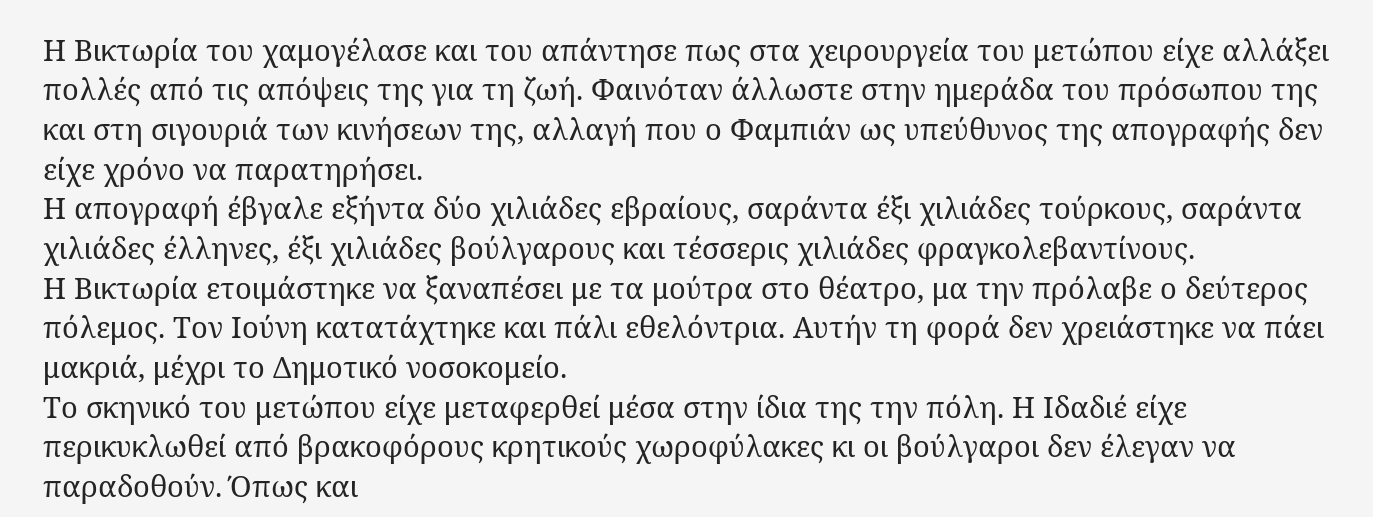Η Βικτωρία του χαμογέλασε και του απάντησε πως στα χειρουργεία του μετώπου είχε αλλάξει πολλές από τις απόψεις της για τη ζωή. Φαινόταν άλλωστε στην ημεράδα του πρόσωπου της και στη σιγουριά των κινήσεων της, αλλαγή που ο Φαμπιάν ως υπεύθυνος της απογραφής δεν είχε χρόνο να παρατηρήσει.
Η απογραφή έβγαλε εξήντα δύο χιλιάδες εβραίους, σαράντα έξι χιλιάδες τούρκους, σαράντα χιλιάδες έλληνες, έξι χιλιάδες βούλγαρους και τέσσερις χιλιάδες φραγκολεβαντίνους.
Η Βικτωρία ετοιμάστηκε να ξαναπέσει με τα μούτρα στο θέατρο, μα την πρόλαβε ο δεύτερος πόλεμος. Τον Ιούνη κατατάχτηκε και πάλι εθελόντρια. Αυτήν τη φορά δεν χρειάστηκε να πάει μακριά, μέχρι το Δημοτικό νοσοκομείο.
Το σκηνικό του μετώπου είχε μεταφερθεί μέσα στην ίδια της την πόλη. Η Ιδαδιέ είχε περικυκλωθεί από βρακοφόρους κρητικούς χωροφύλακες κι οι βούλγαροι δεν έλεγαν να παραδοθούν. Όπως και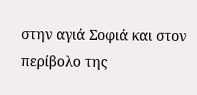στην αγιά Σοφιά και στον περίβολο της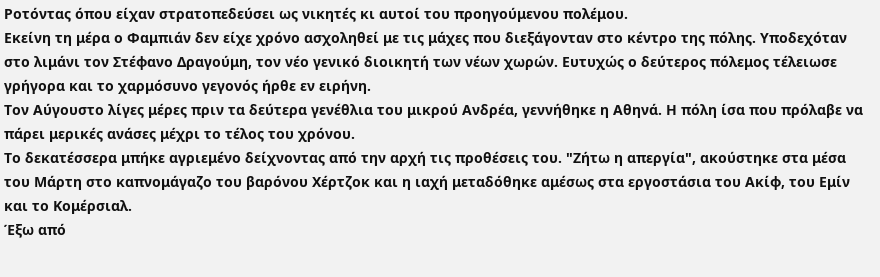Ροτόντας όπου είχαν στρατοπεδεύσει ως νικητές κι αυτοί του προηγούμενου πολέμου.
Εκείνη τη μέρα ο Φαμπιάν δεν είχε χρόνο ασχοληθεί με τις μάχες που διεξάγονταν στο κέντρο της πόλης. Υποδεχόταν στο λιμάνι τον Στέφανο Δραγούμη, τον νέο γενικό διοικητή των νέων χωρών. Ευτυχώς ο δεύτερος πόλεμος τέλειωσε γρήγορα και το χαρμόσυνο γεγονός ήρθε εν ειρήνη.
Τον Αύγουστο λίγες μέρες πριν τα δεύτερα γενέθλια του μικρού Ανδρέα, γεννήθηκε η Αθηνά. Η πόλη ίσα που πρόλαβε να πάρει μερικές ανάσες μέχρι το τέλος του χρόνου.
Το δεκατέσσερα μπήκε αγριεμένο δείχνοντας από την αρχή τις προθέσεις του. "Ζήτω η απεργία", ακούστηκε στα μέσα του Μάρτη στο καπνομάγαζο του βαρόνου Χέρτζοκ και η ιαχή μεταδόθηκε αμέσως στα εργοστάσια του Ακίφ, του Εμίν και το Κομέρσιαλ.
Έξω από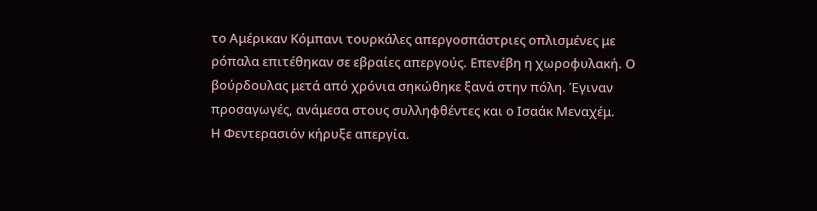το Αμέρικαν Κόμπανι τουρκάλες απεργοσπάστριες οπλισμένες με ρόπαλα επιτέθηκαν σε εβραίες απεργούς. Επενέβη η χωροφυλακή. Ο βούρδουλας μετά από χρόνια σηκώθηκε ξανά στην πόλη. Έγιναν προσαγωγές, ανάμεσα στους συλληφθέντες και ο Ισαάκ Μεναχέμ.
Η Φεντερασιόν κήρυξε απεργία.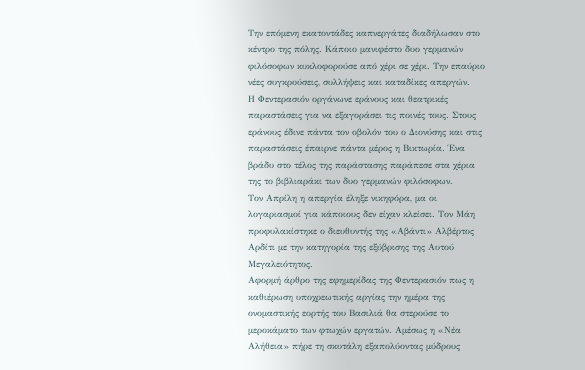Την επόμενη εκατοντάδες καπνεργάτες διαδήλωσαν στο κέντρο της πόλης. Κάποιο μανιφέστο δυο γερμανών φιλόσοφων κυκλοφορούσε από χέρι σε χέρι. Την επαύριο νέες συγκρούσεις, συλλήψεις και καταδίκες απεργών.
Η Φεντερασιόν οργάνωνε εράνους και θεατρικές παραστάσεις για να εξαγοράσει τις ποινές τους. Στους εράνους έδινε πάντα τον οβολόν του ο Διονύσης και στις παραστάσεις έπαιρνε πάντα μέρος η Βικτωρία. Ένα βράδυ στο τέλος της παράστασης παράπεσε στα χέρια της το βιβλιαράκι των δυο γερμανών φιλόσοφων.
Τον Απρίλη η απεργία έληξε νικηφόρα, μα οι λογαριασμοί για κάποιους δεν είχαν κλείσει. Τον Μάη προφυλακίστηκε ο διευθυντής της «Αβάντι» Αλβέρτος Αρδίτι με την κατηγορία της εξύβρισης της Αυτού Μεγαλειότητος.
Αφορμή άρθρο της εφημερίδας της Φεντερασιόν πως η καθιέρωση υποχρεωτικής αργίας την ημέρα της ονομαστικής εορτής του Βασιλιά θα στερούσε το μεροκάματο των φτωχών εργατών. Αμέσως η «Νέα Αλήθεια» πήρε τη σκυτάλη εξαπολύοντας μύδρους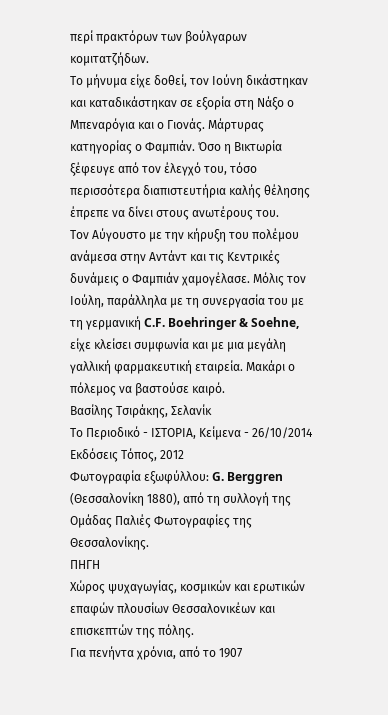περί πρακτόρων των βούλγαρων κομιτατζήδων.
Το μήνυμα είχε δοθεί, τον Ιούνη δικάστηκαν και καταδικάστηκαν σε εξορία στη Νάξο ο Μπεναρόγια και ο Γιονάς. Μάρτυρας κατηγορίας ο Φαμπιάν. Όσο η Βικτωρία ξέφευγε από τον έλεγχό του, τόσο περισσότερα διαπιστευτήρια καλής θέλησης έπρεπε να δίνει στους ανωτέρους του.
Τον Αύγουστο με την κήρυξη του πολέμου ανάμεσα στην Αντάντ και τις Κεντρικές δυνάμεις ο Φαμπιάν χαμογέλασε. Μόλις τον Ιούλη, παράλληλα με τη συνεργασία του με τη γερμανική C.F. Boehringer & Soehne, είχε κλείσει συμφωνία και με μια μεγάλη γαλλική φαρμακευτική εταιρεία. Μακάρι ο πόλεμος να βαστούσε καιρό.
Βασίλης Τσιράκης, Σελανίκ
Το Περιοδικό - ΙΣΤΟΡΙΑ, Κείμενα - 26/10/2014
Εκδόσεις Τόπος, 2012
Φωτογραφία εξωφύλλου: G. Berggren (Θεσσαλονίκη 1880), από τη συλλογή της Ομάδας Παλιές Φωτογραφίες της Θεσσαλονίκης.
ΠΗΓΗ
Χώρος ψυχαγωγίας, κοσμικών και ερωτικών επαφών πλουσίων Θεσσαλονικέων και επισκεπτών της πόλης.
Για πενήντα χρόνια, από το 1907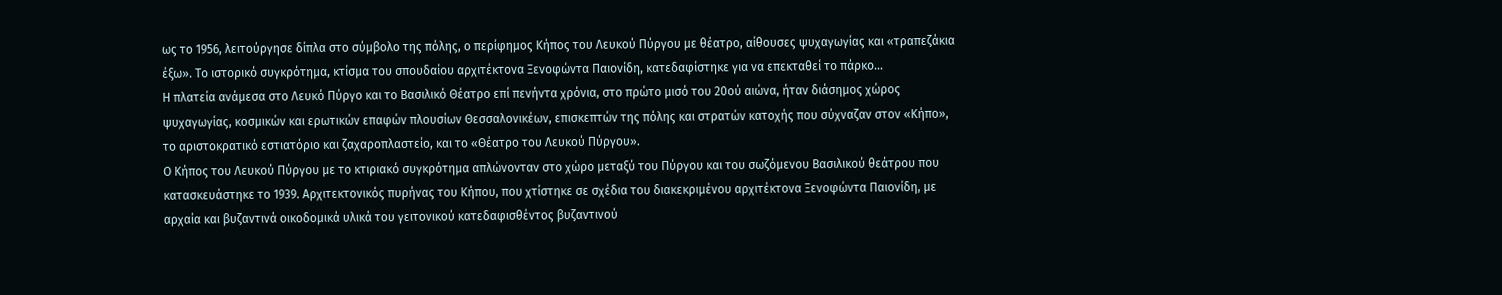ως το 1956, λειτούργησε δίπλα στο σύμβολο της πόλης, ο περίφημος Κήπος του Λευκού Πύργου με θέατρο, αίθουσες ψυχαγωγίας και «τραπεζάκια έξω». Το ιστορικό συγκρότημα, κτίσμα του σπουδαίου αρχιτέκτονα Ξενοφώντα Παιονίδη, κατεδαφίστηκε για να επεκταθεί το πάρκο…
Η πλατεία ανάμεσα στο Λευκό Πύργο και το Βασιλικό Θέατρο επί πενήντα χρόνια, στο πρώτο μισό του 20ού αιώνα, ήταν διάσημος χώρος ψυχαγωγίας, κοσμικών και ερωτικών επαφών πλουσίων Θεσσαλονικέων, επισκεπτών της πόλης και στρατών κατοχής που σύχναζαν στον «Κήπο», το αριστοκρατικό εστιατόριο και ζαχαροπλαστείο, και το «Θέατρο του Λευκού Πύργου».
Ο Κήπος του Λευκού Πύργου με το κτιριακό συγκρότημα απλώνονταν στο χώρο μεταξύ του Πύργου και του σωζόμενου Βασιλικού θεάτρου που κατασκευάστηκε το 1939. Αρχιτεκτονικός πυρήνας του Κήπου, που χτίστηκε σε σχέδια του διακεκριμένου αρχιτέκτονα Ξενοφώντα Παιονίδη, με αρχαία και βυζαντινά οικοδομικά υλικά του γειτονικού κατεδαφισθέντος βυζαντινού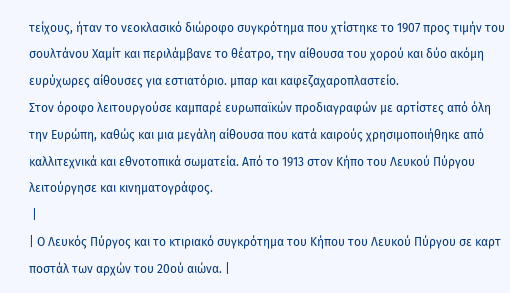τείχους, ήταν το νεοκλασικό διώροφο συγκρότημα που χτίστηκε το 1907 προς τιμήν του σουλτάνου Χαμίτ και περιλάμβανε το θέατρο, την αίθουσα του χορού και δύο ακόμη ευρύχωρες αίθουσες για εστιατόριο. μπαρ και καφεζαχαροπλαστείο.
Στον όροφο λειτουργούσε καμπαρέ ευρωπαϊκών προδιαγραφών με αρτίστες από όλη την Ευρώπη, καθώς και μια μεγάλη αίθουσα που κατά καιρούς χρησιμοποιήθηκε από καλλιτεχνικά και εθνοτοπικά σωματεία. Από το 1913 στον Κήπο του Λευκού Πύργου λειτούργησε και κινηματογράφος.
 |
| Ο Λευκός Πύργος και το κτιριακό συγκρότημα του Κήπου του Λευκού Πύργου σε καρτ ποστάλ των αρχών του 20ού αιώνα. |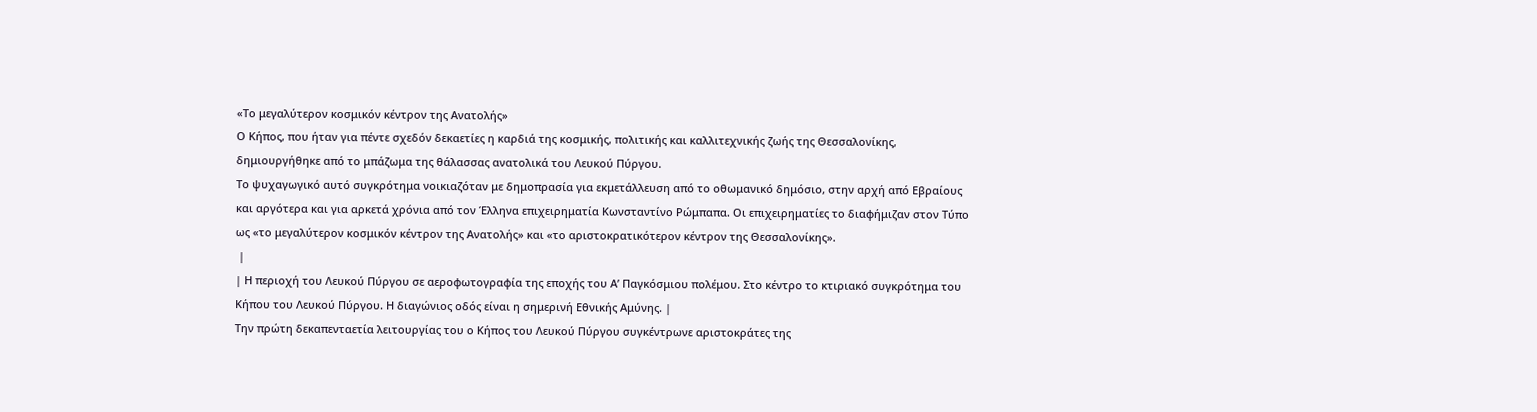«Το μεγαλύτερον κοσμικόν κέντρον της Ανατολής»
Ο Κήπος, που ήταν για πέντε σχεδόν δεκαετίες η καρδιά της κοσμικής, πολιτικής και καλλιτεχνικής ζωής της Θεσσαλονίκης, δημιουργήθηκε από το μπάζωμα της θάλασσας ανατολικά του Λευκού Πύργου.
Το ψυχαγωγικό αυτό συγκρότημα νοικιαζόταν με δημοπρασία για εκμετάλλευση από το οθωμανικό δημόσιο, στην αρχή από Εβραίους και αργότερα και για αρκετά χρόνια από τον Έλληνα επιχειρηματία Κωνσταντίνο Ρώμπαπα. Οι επιχειρηματίες το διαφήμιζαν στον Τύπο ως «το μεγαλύτερον κοσμικόν κέντρον της Ανατολής» και «το αριστοκρατικότερον κέντρον της Θεσσαλονίκης».
 |
| Η περιοχή του Λευκού Πύργου σε αεροφωτογραφία της εποχής του Α’ Παγκόσμιου πολέμου. Στο κέντρο το κτιριακό συγκρότημα του Κήπου του Λευκού Πύργου. Η διαγώνιος οδός είναι η σημερινή Εθνικής Αμύνης. |
Την πρώτη δεκαπενταετία λειτουργίας του ο Κήπος του Λευκού Πύργου συγκέντρωνε αριστοκράτες της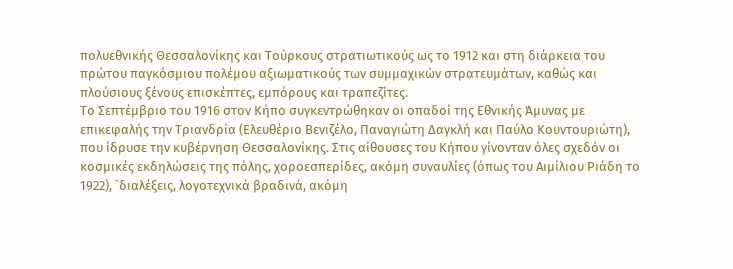πολυεθνικής Θεσσαλονίκης και Τούρκους στρατιωτικούς ως το 1912 και στη διάρκεια του πρώτου παγκόσμιου πολέμου αξιωματικούς των συμμαχικών στρατευμάτων, καθώς και πλούσιους ξένους επισκέπτες, εμπόρους και τραπεζίτες.
Το Σεπτέμβριο του 1916 στον Κήπο συγκεντρώθηκαν οι οπαδοί της Εθνικής Άμυνας με επικεφαλής την Τριανδρία (Ελευθέριο Βενιζέλο, Παναγιώτη Δαγκλή και Παύλο Κουντουριώτη), που ίδρυσε την κυβέρνηση Θεσσαλονίκης. Στις αίθουσες του Κήπου γίνονταν όλες σχεδόν οι κοσμικές εκδηλώσεις της πόλης, χοροεσπερίδες, ακόμη συναυλίες (όπως του Αιμίλιου Ριάδη το 1922), `διαλέξεις, λογοτεχνικά βραδινά, ακόμη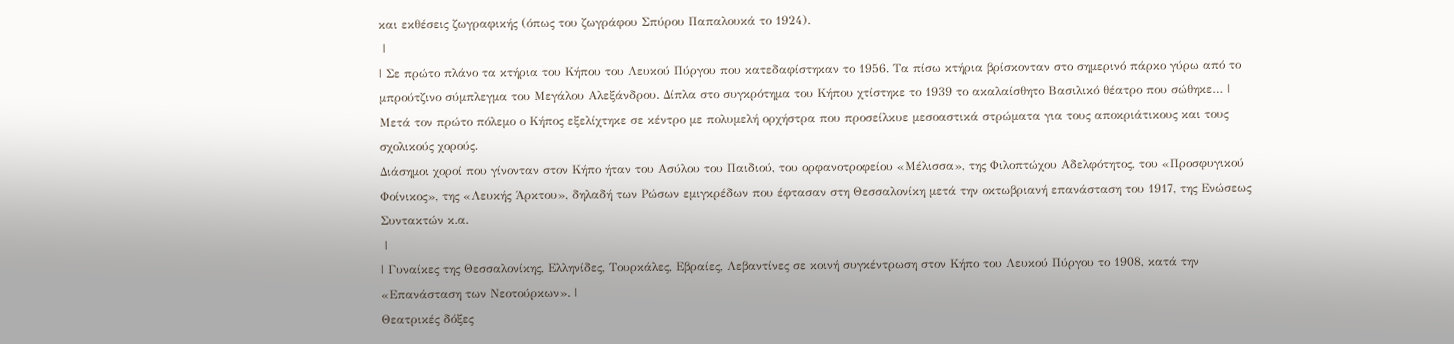και εκθέσεις ζωγραφικής (όπως του ζωγράφου Σπύρου Παπαλουκά το 1924).
 |
| Σε πρώτο πλάνο τα κτήρια του Κήπου του Λευκού Πύργου που κατεδαφίστηκαν το 1956. Τα πίσω κτήρια βρίσκονταν στο σημερινό πάρκο γύρω από το μπρούτζινο σύμπλεγμα του Μεγάλου Αλεξάνδρου. Δίπλα στο συγκρότημα του Κήπου χτίστηκε το 1939 το ακαλαίσθητο Βασιλικό θέατρο που σώθηκε… |
Μετά τον πρώτο πόλεμο ο Κήπος εξελίχτηκε σε κέντρο με πολυμελή ορχήστρα που προσείλκυε μεσοαστικά στρώματα για τους αποκριάτικους και τους σχολικούς χορούς.
Διάσημοι χοροί που γίνονταν στον Κήπο ήταν του Ασύλου του Παιδιού, του ορφανοτροφείου «Μέλισσα», της Φιλοπτώχου Αδελφότητος, του «Προσφυγικού Φοίνικος», της «Λευκής Άρκτου», δηλαδή των Ρώσων εμιγκρέδων που έφτασαν στη Θεσσαλονίκη μετά την οκτωβριανή επανάσταση του 1917, της Ενώσεως Συντακτών κ.α.
 |
| Γυναίκες της Θεσσαλονίκης, Ελληνίδες, Τουρκάλες, Εβραίες, Λεβαντίνες σε κοινή συγκέντρωση στον Κήπο του Λευκού Πύργου το 1908, κατά την «Επανάσταση των Νεοτούρκων». |
Θεατρικές δόξες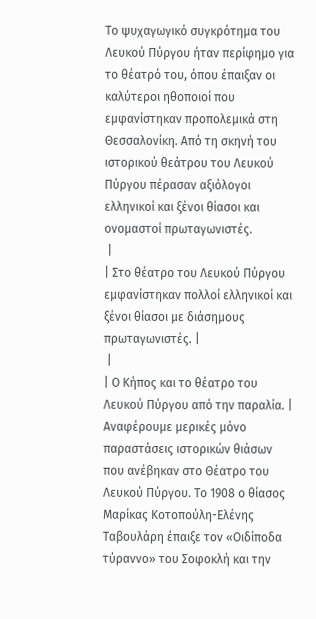Το ψυχαγωγικό συγκρότημα του Λευκού Πύργου ήταν περίφημο για το θέατρό του, όπου έπαιξαν οι καλύτεροι ηθοποιοί που εμφανίστηκαν προπολεμικά στη Θεσσαλονίκη. Από τη σκηνή του ιστορικού θεάτρου του Λευκού Πύργου πέρασαν αξιόλογοι ελληνικοί και ξένοι θίασοι και ονομαστοί πρωταγωνιστές.
 |
| Στο θέατρο του Λευκού Πύργου εμφανίστηκαν πολλοί ελληνικοί και ξένοι θίασοι με διάσημους πρωταγωνιστές. |
 |
| Ο Κήπος και το θέατρο του Λευκού Πύργου από την παραλία. |
Αναφέρουμε μερικές μόνο παραστάσεις ιστορικών θιάσων που ανέβηκαν στο Θέατρο του Λευκού Πύργου. Το 1908 ο θίασος Μαρίκας Κοτοπούλη-Ελένης Ταβουλάρη έπαιξε τον «Οιδίποδα τύραννο» του Σοφοκλή και την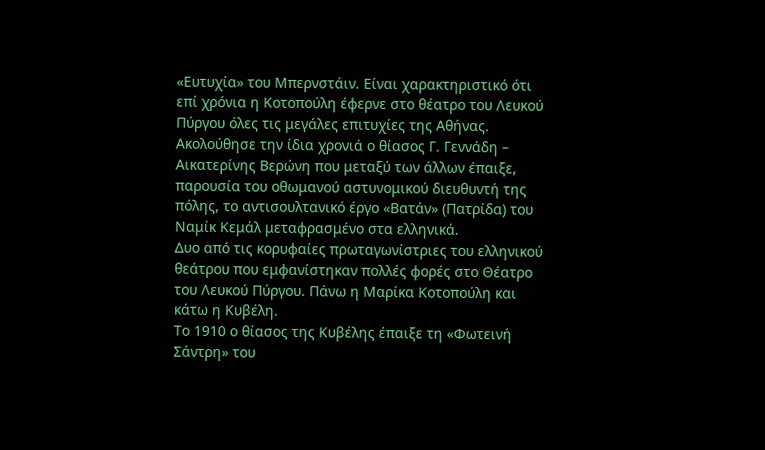«Ευτυχία» του Μπερνστάιν. Είναι χαρακτηριστικό ότι επί χρόνια η Κοτοπούλη έφερνε στο θέατρο του Λευκού Πύργου όλες τις μεγάλες επιτυχίες της Αθήνας.
Ακολούθησε την ίδια χρονιά ο θίασος Γ. Γεννάδη – Αικατερίνης Βερώνη που μεταξύ των άλλων έπαιξε, παρουσία του οθωμανού αστυνομικού διευθυντή της πόλης, το αντισουλτανικό έργο «Βατάν» (Πατρίδα) του Ναμίκ Κεμάλ μεταφρασμένο στα ελληνικά.
Δυο από τις κορυφαίες πρωταγωνίστριες του ελληνικού θεάτρου που εμφανίστηκαν πολλές φορές στο Θέατρο του Λευκού Πύργου. Πάνω η Μαρίκα Κοτοπούλη και κάτω η Κυβέλη.
Το 1910 ο θίασος της Κυβέλης έπαιξε τη «Φωτεινή Σάντρη» του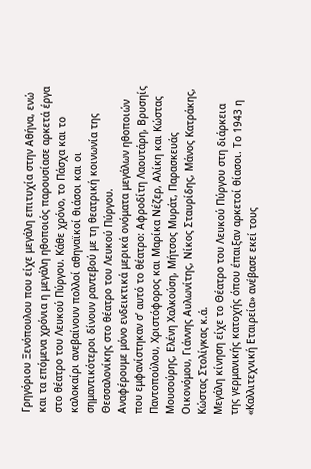Γρηγόριου Ξενόπουλου που είχε μεγάλη επιτυχία στην Αθήνα, ενώ και τα επόμενα χρόνια η μεγάλη ηθοποιός παρουσίασε αρκετά έργα στο θέατρο του Λευκού Πύργου. Κάθε χρόνο, το Πάσχα και το καλοκαίρι ανεβαίνουν πολλοί αθηναϊκοί θιάσοι και οι σημαντικότεροι δίνουν ραντεβού με τη θεατρική κοινωνία της Θεσσαλονίκης στο θέατρο του Λευκού Πύργου.
Αναφέρουμε μόνο ενδεικτικά μερικά ονόματα μεγάλων ηθοποιών που εμφανίστηκαν σ’ αυτό το θέατρο: Αφροδίτη Λαουτάρη, Βρυσηίς Παντοπούλου, Χριστόφορος και Μαρίκα Νέζερ, Αλίκη και Κώστας Μουσούρης, Ελένη Χαλκούση, Μήτσος Μυράτ, Παρασκευάς Οικονόμου, Γιάννης Αυλωνίτης, Νίκος Σταυρίδης, Μάνος Κατράκης, Κώστας Στολίγκας κ.ά.
Μεγάλη κίνηση είχε το Θέατρο του Λευκού Πύργου στη διάρκεια της γερμανικής κατοχής όπου έπαιξαν αρκετοί θίασοι. Το 1943 η «Καλλιτεχνική Εταιρεία» ανέβασε εκεί τους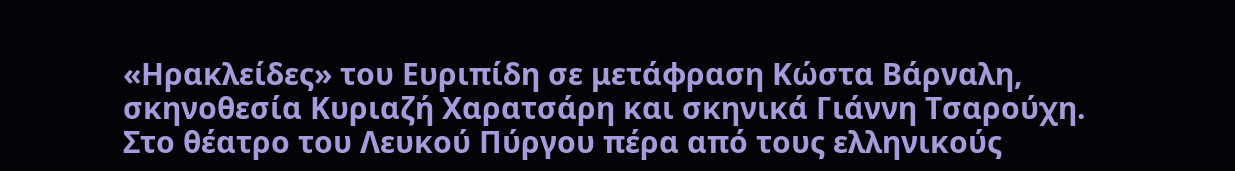«Ηρακλείδες» του Ευριπίδη σε μετάφραση Κώστα Βάρναλη, σκηνοθεσία Κυριαζή Χαρατσάρη και σκηνικά Γιάννη Τσαρούχη.
Στο θέατρο του Λευκού Πύργου πέρα από τους ελληνικούς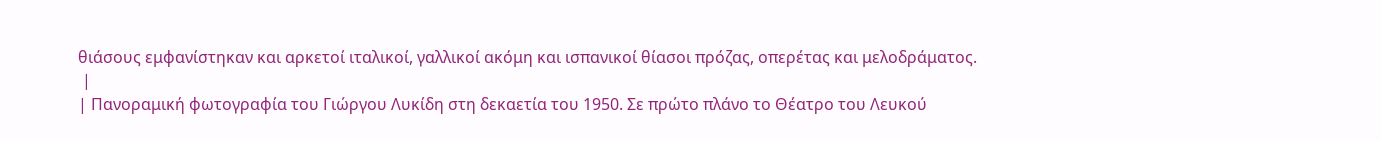θιάσους εμφανίστηκαν και αρκετοί ιταλικοί, γαλλικοί ακόμη και ισπανικοί θίασοι πρόζας, οπερέτας και μελοδράματος.
 |
| Πανοραμική φωτογραφία του Γιώργου Λυκίδη στη δεκαετία του 1950. Σε πρώτο πλάνο το Θέατρο του Λευκού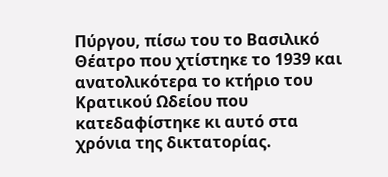Πύργου, πίσω του το Βασιλικό Θέατρο που χτίστηκε το 1939 και ανατολικότερα το κτήριο του Κρατικού Ωδείου που κατεδαφίστηκε κι αυτό στα χρόνια της δικτατορίας.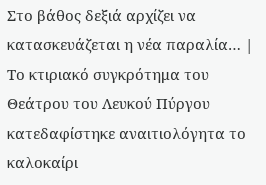Στο βάθος δεξιά αρχίζει να κατασκευάζεται η νέα παραλία… |
Το κτιριακό συγκρότημα του Θεάτρου του Λευκού Πύργου κατεδαφίστηκε αναιτιολόγητα το καλοκαίρι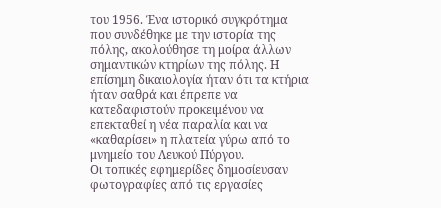του 1956. Ένα ιστορικό συγκρότημα που συνδέθηκε με την ιστορία της πόλης, ακολούθησε τη μοίρα άλλων σημαντικών κτηρίων της πόλης. Η επίσημη δικαιολογία ήταν ότι τα κτήρια ήταν σαθρά και έπρεπε να κατεδαφιστούν προκειμένου να επεκταθεί η νέα παραλία και να «καθαρίσει» η πλατεία γύρω από το μνημείο του Λευκού Πύργου.
Οι τοπικές εφημερίδες δημοσίευσαν φωτογραφίες από τις εργασίες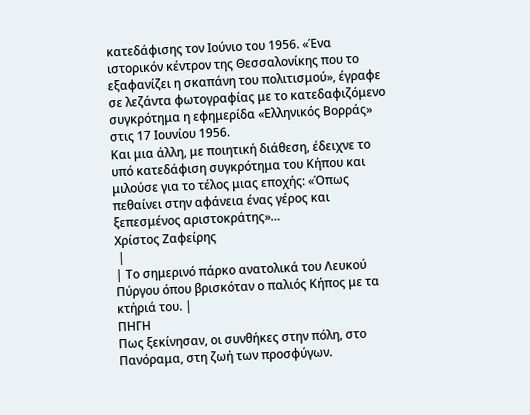κατεδάφισης τον Ιούνιο του 1956. «Ένα ιστορικόν κέντρον της Θεσσαλονίκης που το εξαφανίζει η σκαπάνη του πολιτισμού», έγραφε σε λεζάντα φωτογραφίας με το κατεδαφιζόμενο συγκρότημα η εφημερίδα «Ελληνικός Βορράς» στις 17 Ιουνίου 1956.
Και μια άλλη, με ποιητική διάθεση, έδειχνε το υπό κατεδάφιση συγκρότημα του Κήπου και μιλούσε για το τέλος μιας εποχής: «Όπως πεθαίνει στην αφάνεια ένας γέρος και ξεπεσμένος αριστοκράτης»…
Χρίστος Ζαφείρης
 |
| Το σημερινό πάρκο ανατολικά του Λευκού Πύργου όπου βρισκόταν ο παλιός Κήπος με τα κτήριά του. |
ΠΗΓΗ
Πως ξεκίνησαν, οι συνθήκες στην πόλη, στο Πανόραμα, στη ζωή των προσφύγων.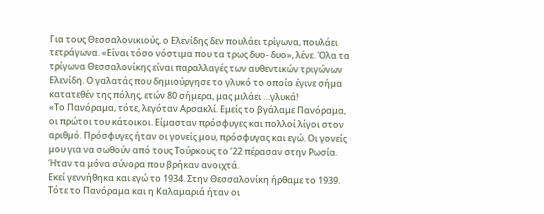Για τους Θεσσαλονικιούς, ο Ελενίδης δεν πουλάει τρίγωνα, πουλάει τετράγωνα. «Είναι τόσο νόστιμα που τα τρως δυο- δυο», λένε. Όλα τα τρίγωνα Θεσσαλονίκης είναι παραλλαγές των αυθεντικών τριγώνων Ελενίδη. Ο γαλατάς που δημιούργησε το γλυκό το οποίο έγινε σήμα κατατεθέν της πόλης, ετών 80 σήμερα, μας μιλάει …γλυκά!
«Το Πανόραμα, τότε, λεγόταν Αρσακλί. Εμείς το βγάλαμε Πανόραμα, οι πρώτοι του κάτοικοι. Είμασταν πρόσφυγες και πολλοί λίγοι στον αριθμό. Πρόσφυγες ήταν οι γονείς μου, πρόσφυγας και εγώ. Οι γονείς μου για να σωθούν από τους Τούρκους το ’22 πέρασαν στην Ρωσία. Ήταν τα μόνα σύνορα που βρήκαν ανοιχτά.
Εκεί γεννήθηκα και εγώ το 1934. Στην Θεσσαλονίκη ήρθαμε το 1939. Τότε το Πανόραμα και η Καλαμαριά ήταν οι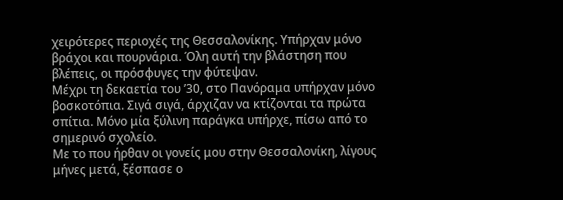χειρότερες περιοχές της Θεσσαλονίκης. Υπήρχαν μόνο βράχοι και πουρνάρια. Όλη αυτή την βλάστηση που βλέπεις, οι πρόσφυγες την φύτεψαν.
Μέχρι τη δεκαετία του ’30, στο Πανόραμα υπήρχαν μόνο βοσκοτόπια. Σιγά σιγά, άρχιζαν να κτίζονται τα πρώτα σπίτια. Μόνο μία ξύλινη παράγκα υπήρχε, πίσω από το σημερινό σχολείο.
Με το που ήρθαν οι γονείς μου στην Θεσσαλονίκη, λίγους μήνες μετά, ξέσπασε ο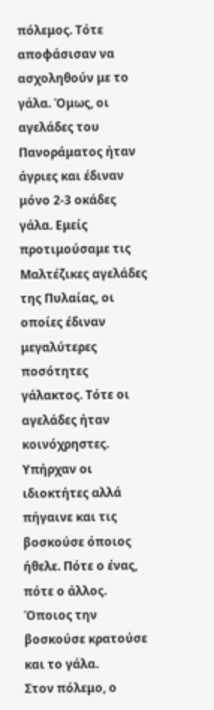πόλεμος. Τότε αποφάσισαν να ασχοληθούν με το γάλα. Όμως, οι αγελάδες του Πανοράματος ήταν άγριες και έδιναν μόνο 2-3 οκάδες γάλα. Εμείς προτιμούσαμε τις Μαλτέζικες αγελάδες της Πυλαίας, οι οποίες έδιναν μεγαλύτερες ποσότητες γάλακτος. Τότε οι αγελάδες ήταν κοινόχρηστες. Υπήρχαν οι ιδιοκτήτες αλλά πήγαινε και τις βοσκούσε όποιος ήθελε. Πότε ο ένας, πότε ο άλλος. Όποιος την βοσκούσε κρατούσε και το γάλα.
Στον πόλεμο, ο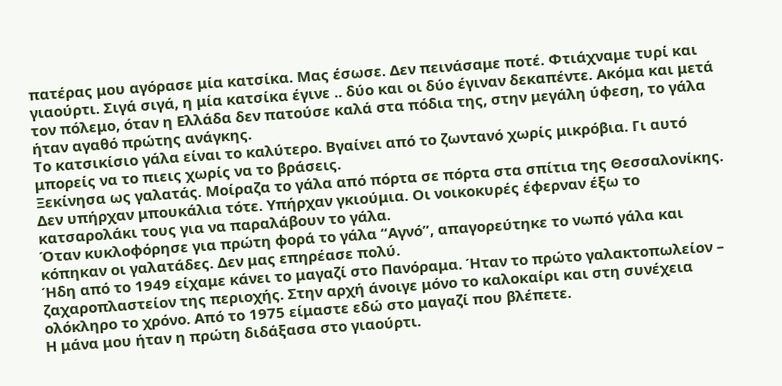πατέρας μου αγόρασε μία κατσίκα. Μας έσωσε. Δεν πεινάσαμε ποτέ. Φτιάχναμε τυρί και γιαούρτι. Σιγά σιγά, η μία κατσίκα έγινε .. δύο και οι δύο έγιναν δεκαπέντε. Ακόμα και μετά τον πόλεμο, όταν η Ελλάδα δεν πατούσε καλά στα πόδια της, στην μεγάλη ύφεση, το γάλα ήταν αγαθό πρώτης ανάγκης.
Το κατσικίσιο γάλα είναι το καλύτερο. Βγαίνει από το ζωντανό χωρίς μικρόβια. Γι αυτό μπορείς να το πιεις χωρίς να το βράσεις.
Ξεκίνησα ως γαλατάς. Μοίραζα το γάλα από πόρτα σε πόρτα στα σπίτια της Θεσσαλονίκης. Δεν υπήρχαν μπουκάλια τότε. Υπήρχαν γκιούμια. Οι νοικοκυρές έφερναν έξω το κατσαρολάκι τους για να παραλάβουν το γάλα.
Όταν κυκλοφόρησε για πρώτη φορά το γάλα “Αγνό”, απαγορεύτηκε το νωπό γάλα και κόπηκαν οι γαλατάδες. Δεν μας επηρέασε πολύ.
Ήδη από το 1949 είχαμε κάνει το μαγαζί στο Πανόραμα. Ήταν το πρώτο γαλακτοπωλείον – ζαχαροπλαστείον της περιοχής. Στην αρχή άνοιγε μόνο το καλοκαίρι και στη συνέχεια ολόκληρο το χρόνο. Από το 1975 είμαστε εδώ στο μαγαζί που βλέπετε.
Η μάνα μου ήταν η πρώτη διδάξασα στο γιαούρτι.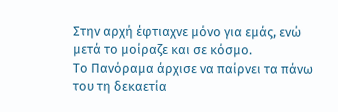Στην αρχή έφτιαχνε μόνο για εμάς, ενώ μετά το μοίραζε και σε κόσμο.
Το Πανόραμα άρχισε να παίρνει τα πάνω του τη δεκαετία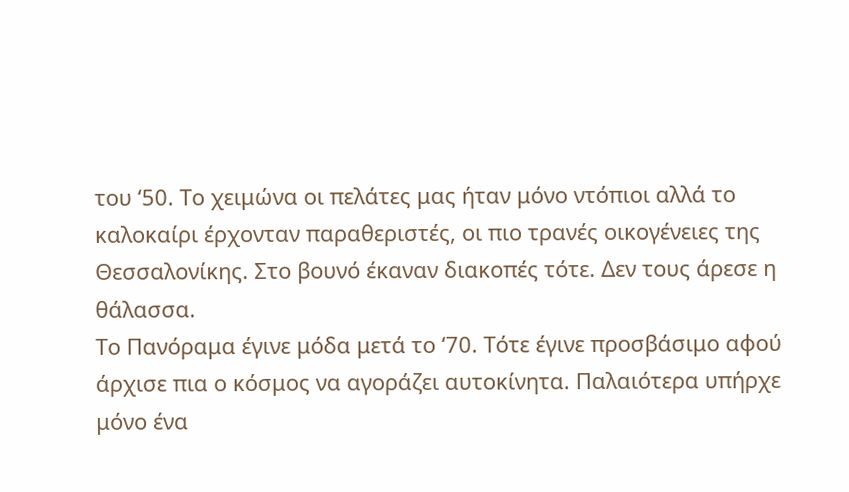του ‘50. Το χειμώνα οι πελάτες μας ήταν μόνο ντόπιοι αλλά το καλοκαίρι έρχονταν παραθεριστές, οι πιο τρανές οικογένειες της Θεσσαλονίκης. Στο βουνό έκαναν διακοπές τότε. Δεν τους άρεσε η θάλασσα.
Το Πανόραμα έγινε μόδα μετά το ‘70. Τότε έγινε προσβάσιμο αφού άρχισε πια ο κόσμος να αγοράζει αυτοκίνητα. Παλαιότερα υπήρχε μόνο ένα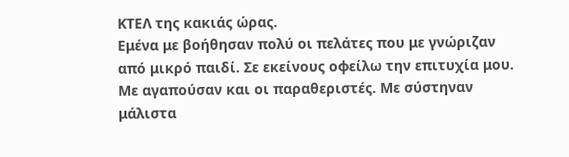ΚΤΕΛ της κακιάς ώρας.
Εμένα με βοήθησαν πολύ οι πελάτες που με γνώριζαν από μικρό παιδί. Σε εκείνους οφείλω την επιτυχία μου. Με αγαπούσαν και οι παραθεριστές. Με σύστηναν μάλιστα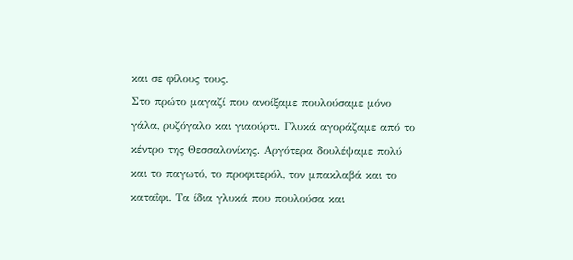και σε φίλους τους.
Στο πρώτο μαγαζί που ανοίξαμε πουλούσαμε μόνο γάλα, ρυζόγαλο και γιαούρτι. Γλυκά αγοράζαμε από το κέντρο της Θεσσαλονίκης. Αργότερα δουλέψαμε πολύ και το παγωτό, το προφιτερόλ, τον μπακλαβά και το καταΐφι. Τα ίδια γλυκά που πουλούσα και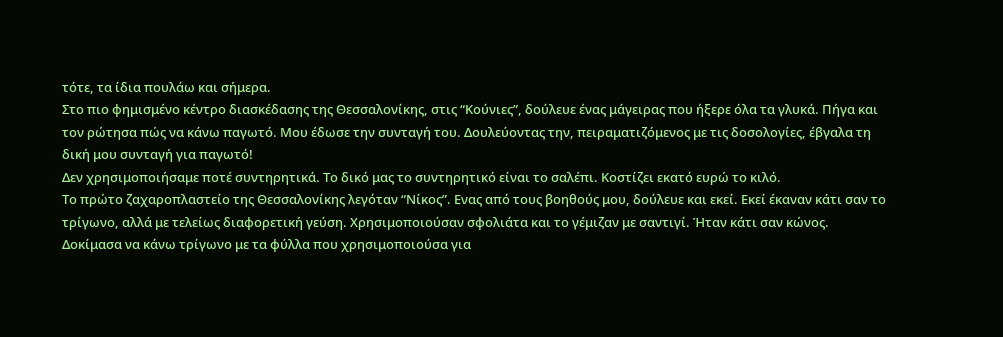τότε, τα ίδια πουλάω και σήμερα.
Στο πιο φημισμένο κέντρο διασκέδασης της Θεσσαλονίκης, στις “Κούνιες”, δούλευε ένας μάγειρας που ήξερε όλα τα γλυκά. Πήγα και τον ρώτησα πώς να κάνω παγωτό. Μου έδωσε την συνταγή του. Δουλεύοντας την, πειραματιζόμενος με τις δοσολογίες, έβγαλα τη δική μου συνταγή για παγωτό!
Δεν χρησιμοποιήσαμε ποτέ συντηρητικά. Το δικό μας το συντηρητικό είναι το σαλέπι. Κοστίζει εκατό ευρώ το κιλό.
Το πρώτο ζαχαροπλαστείο της Θεσσαλονίκης λεγόταν “Νίκος”. Ενας από τους βοηθούς μου, δούλευε και εκεί. Εκεί έκαναν κάτι σαν το τρίγωνο, αλλά με τελείως διαφορετική γεύση. Χρησιμοποιούσαν σφολιάτα και το γέμιζαν με σαντιγί. Ήταν κάτι σαν κώνος.
Δοκίμασα να κάνω τρίγωνο με τα φύλλα που χρησιμοποιούσα για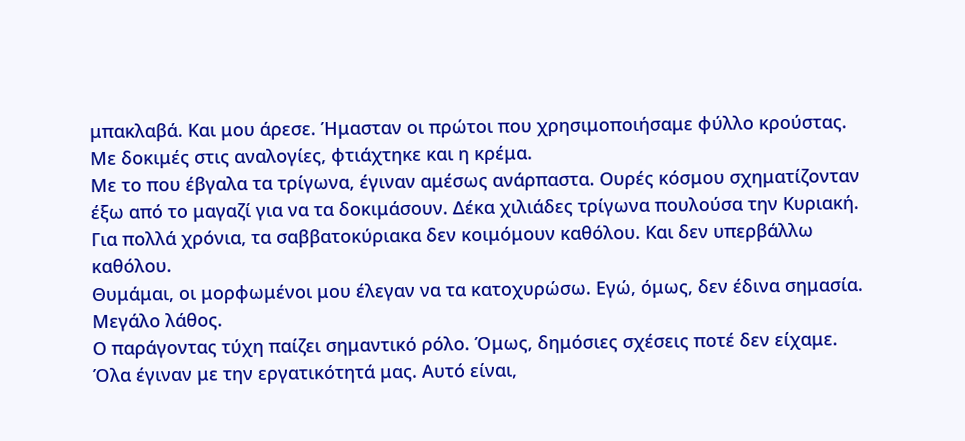μπακλαβά. Και μου άρεσε. Ήμασταν οι πρώτοι που χρησιμοποιήσαμε φύλλο κρούστας. Με δοκιμές στις αναλογίες, φτιάχτηκε και η κρέμα.
Με το που έβγαλα τα τρίγωνα, έγιναν αμέσως ανάρπαστα. Ουρές κόσμου σχηματίζονταν έξω από το μαγαζί για να τα δοκιμάσουν. Δέκα χιλιάδες τρίγωνα πουλούσα την Κυριακή. Για πολλά χρόνια, τα σαββατοκύριακα δεν κοιμόμουν καθόλου. Και δεν υπερβάλλω καθόλου.
Θυμάμαι, οι μορφωμένοι μου έλεγαν να τα κατοχυρώσω. Εγώ, όμως, δεν έδινα σημασία. Μεγάλο λάθος.
Ο παράγοντας τύχη παίζει σημαντικό ρόλο. Όμως, δημόσιες σχέσεις ποτέ δεν είχαμε. Όλα έγιναν με την εργατικότητά μας. Αυτό είναι,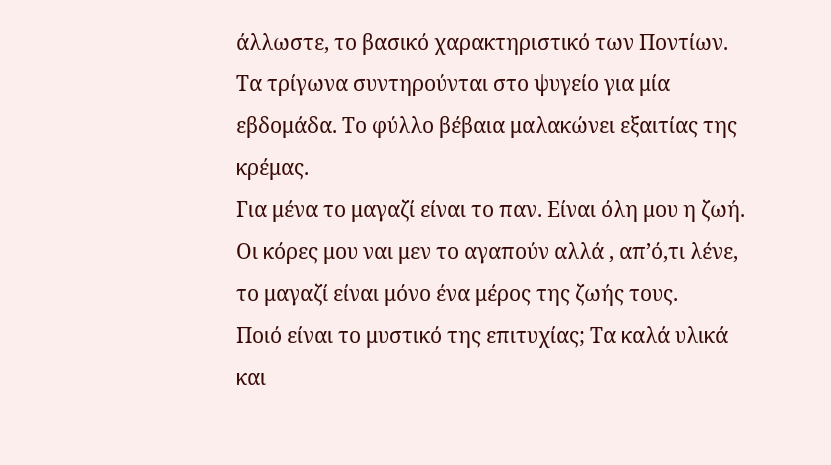άλλωστε, το βασικό χαρακτηριστικό των Ποντίων.
Τα τρίγωνα συντηρούνται στο ψυγείο για μία εβδομάδα. Το φύλλο βέβαια μαλακώνει εξαιτίας της κρέμας.
Για μένα το μαγαζί είναι το παν. Είναι όλη μου η ζωή. Οι κόρες μου ναι μεν το αγαπούν αλλά , απ’ό,τι λένε, το μαγαζί είναι μόνο ένα μέρος της ζωής τους.
Ποιό είναι το μυστικό της επιτυχίας; Τα καλά υλικά και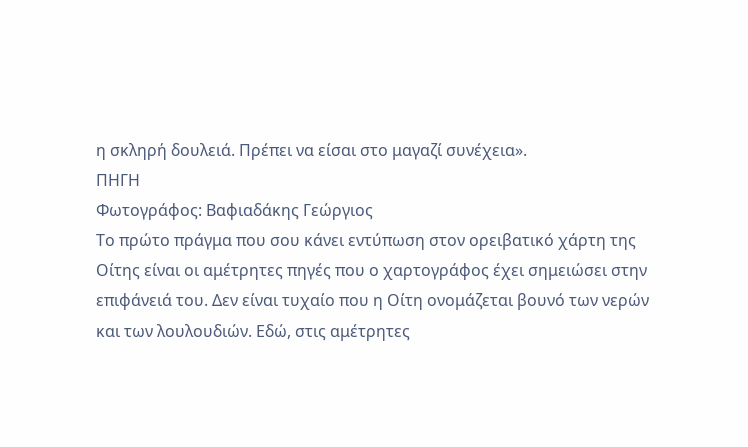η σκληρή δουλειά. Πρέπει να είσαι στο μαγαζί συνέχεια».
ΠΗΓΗ
Φωτογράφος: Βαφιαδάκης Γεώργιος
Το πρώτο πράγμα που σου κάνει εντύπωση στον ορειβατικό χάρτη της Οίτης είναι οι αμέτρητες πηγές που ο χαρτογράφος έχει σημειώσει στην επιφάνειά του. Δεν είναι τυχαίο που η Οίτη ονομάζεται βουνό των νερών και των λουλουδιών. Εδώ, στις αμέτρητες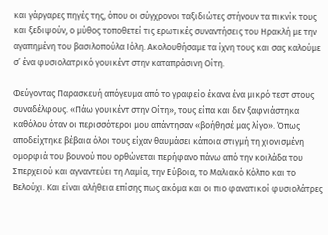και γάργαρες πηγές της, όπου οι σύγχρονοι ταξιδιώτες στήνουν τα πικνίκ τους και ξεδιψούν, ο μύθος τοποθετεί τις ερωτικές συναντήσεις του Ηρακλή με την αγαπημένη του βασιλοπούλα Ιόλη. Ακολουθήσαμε τα ίχνη τους και σας καλούμε σ’ ένα φυσιολατρικό γουικέντ στην καταπράσινη Οίτη.

Φεύγοντας Παρασκευή απόγευμα από το γραφείο έκανα ένα μικρό τεστ στους συναδέλφους. «Πάω γουικέντ στην Οίτη», τους είπα και δεν ξαφνιάστηκα καθόλου όταν οι περισσότεροι μου απάντησαν «βοήθησέ μας λίγο». Όπως αποδείχτηκε βέβαια όλοι τους είχαν θαυμάσει κάποια στιγμή τη χιονισμένη ομορφιά του βουνού που ορθώνεται περήφανο πάνω από την κοιλάδα του Σπερχειού και αγναντεύει τη Λαμία, την Εύβοια, το Μαλιακό Κόλπο και το Βελούχι. Και είναι αλήθεια επίσης πως ακόμα και οι πιο φανατικοί φυσιολάτρες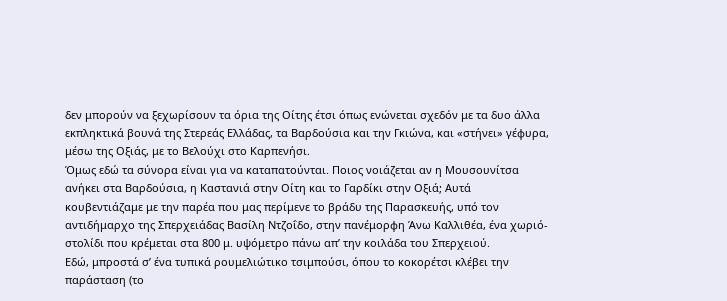δεν μπορούν να ξεχωρίσουν τα όρια της Οίτης έτσι όπως ενώνεται σχεδόν με τα δυο άλλα εκπληκτικά βουνά της Στερεάς Ελλάδας, τα Βαρδούσια και την Γκιώνα, και «στήνει» γέφυρα, μέσω της Οξιάς, με το Βελούχι στο Καρπενήσι.
Όμως εδώ τα σύνορα είναι για να καταπατούνται. Ποιος νοιάζεται αν η Μουσουνίτσα ανήκει στα Βαρδούσια, η Καστανιά στην Οίτη και το Γαρδίκι στην Οξιά; Αυτά κουβεντιάζαμε με την παρέα που μας περίμενε το βράδυ της Παρασκευής, υπό τον αντιδήμαρχο της Σπερχειάδας Βασίλη Ντζοΐδο, στην πανέμορφη Άνω Καλλιθέα, ένα χωριό-στολίδι που κρέμεται στα 800 μ. υψόμετρο πάνω απ’ την κοιλάδα του Σπερχειού.
Εδώ, μπροστά σ’ ένα τυπικά ρουμελιώτικο τσιμπούσι, όπου το κοκορέτσι κλέβει την παράσταση (το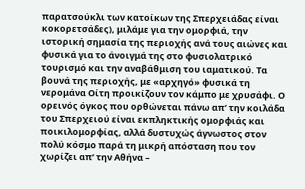παρατσούκλι των κατοίκων της Σπερχειάδας είναι κοκορετσάδες), μιλάμε για την ομορφιά, την ιστορική σημασία της περιοχής ανά τους αιώνες και φυσικά για το άνοιγμά της στο φυσιολατρικό τουρισμό και την αναβάθμιση του ιαματικού. Τα βουνά της περιοχής, με «αρχηγό» φυσικά τη νερομάνα Οίτη προικίζουν τον κάμπο με χρυσάφι. Ο ορεινός όγκος που ορθώνεται πάνω απ’ την κοιλάδα του Σπερχειού είναι εκπληκτικής ομορφιάς και ποικιλομορφίας, αλλά δυστυχώς άγνωστος στον πολύ κόσμο παρά τη μικρή απόσταση που τον χωρίζει απ’ την Αθήνα –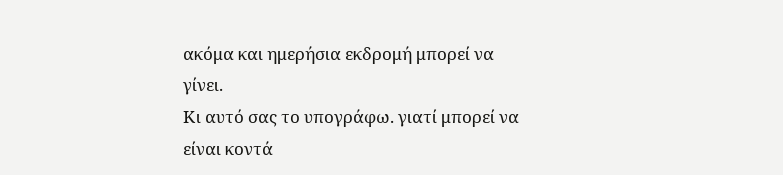ακόμα και ημερήσια εκδρομή μπορεί να γίνει.
Κι αυτό σας το υπογράφω. γιατί μπορεί να είναι κοντά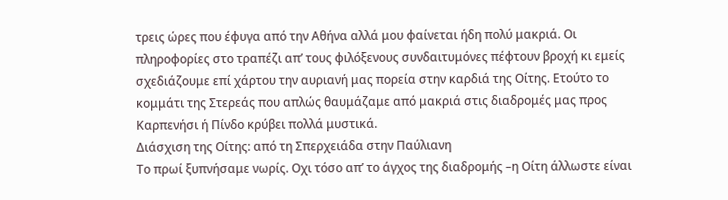τρεις ώρες που έφυγα από την Αθήνα αλλά μου φαίνεται ήδη πολύ μακριά. Οι πληροφορίες στο τραπέζι απ’ τους φιλόξενους συνδαιτυμόνες πέφτουν βροχή κι εμείς σχεδιάζουμε επί χάρτου την αυριανή μας πορεία στην καρδιά της Οίτης. Ετούτο το κομμάτι της Στερεάς που απλώς θαυμάζαμε από μακριά στις διαδρομές μας προς Καρπενήσι ή Πίνδο κρύβει πολλά μυστικά.
Διάσχιση της Οίτης: από τη Σπερχειάδα στην Παύλιανη
Το πρωί ξυπνήσαμε νωρίς. Οχι τόσο απ’ το άγχος της διαδρομής –η Οίτη άλλωστε είναι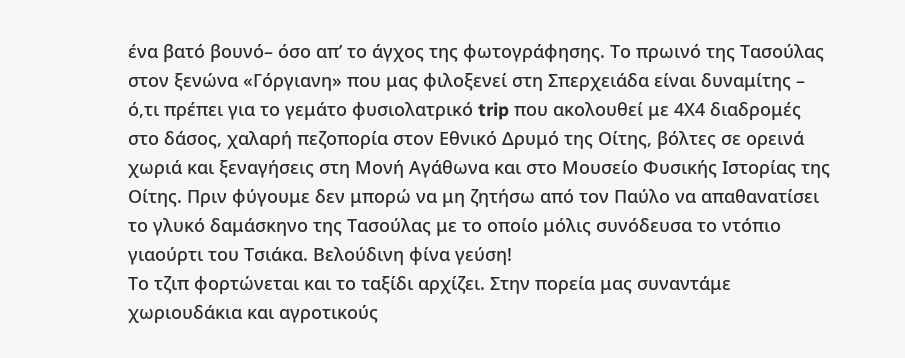ένα βατό βουνό– όσο απ’ το άγχος της φωτογράφησης. Το πρωινό της Τασούλας στον ξενώνα «Γόργιανη» που μας φιλοξενεί στη Σπερχειάδα είναι δυναμίτης – ό,τι πρέπει για το γεμάτο φυσιολατρικό trip που ακολουθεί με 4Χ4 διαδρομές στο δάσος, χαλαρή πεζοπορία στον Εθνικό Δρυμό της Οίτης, βόλτες σε ορεινά χωριά και ξεναγήσεις στη Μονή Αγάθωνα και στο Μουσείο Φυσικής Ιστορίας της Οίτης. Πριν φύγουμε δεν μπορώ να μη ζητήσω από τον Παύλο να απαθανατίσει το γλυκό δαμάσκηνο της Τασούλας με το οποίο μόλις συνόδευσα το ντόπιο γιαούρτι του Τσιάκα. Βελούδινη φίνα γεύση!
Το τζιπ φορτώνεται και το ταξίδι αρχίζει. Στην πορεία μας συναντάμε χωριουδάκια και αγροτικούς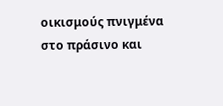οικισμούς πνιγμένα στο πράσινο και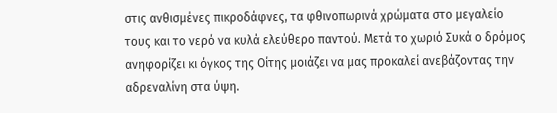στις ανθισμένες πικροδάφνες, τα φθινοπωρινά χρώματα στο μεγαλείο τους και το νερό να κυλά ελεύθερο παντού. Μετά το χωριό Συκά ο δρόμος ανηφορίζει κι όγκος της Οίτης μοιάζει να μας προκαλεί ανεβάζοντας την αδρεναλίνη στα ύψη.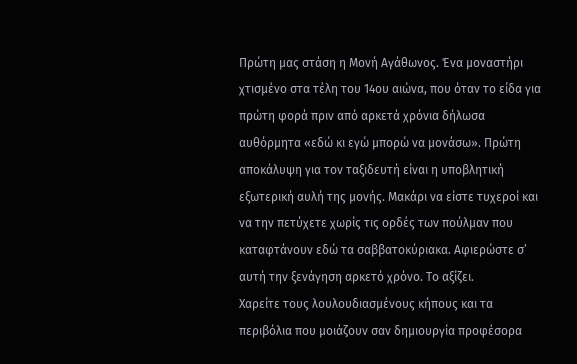Πρώτη μας στάση η Μονή Αγάθωνος. Ένα μοναστήρι χτισμένο στα τέλη του 14ου αιώνα, που όταν το είδα για πρώτη φορά πριν από αρκετά χρόνια δήλωσα αυθόρμητα «εδώ κι εγώ μπορώ να μονάσω». Πρώτη αποκάλυψη για τον ταξιδευτή είναι η υποβλητική εξωτερική αυλή της μονής. Μακάρι να είστε τυχεροί και να την πετύχετε χωρίς τις ορδές των πούλμαν που καταφτάνουν εδώ τα σαββατοκύριακα. Αφιερώστε σ’ αυτή την ξενάγηση αρκετό χρόνο. Το αξίζει.
Χαρείτε τους λουλουδιασμένους κήπους και τα περιβόλια που μοιάζουν σαν δημιουργία προφέσορα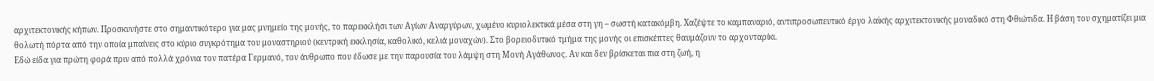αρχιτεκτονικής κήπων. Προσκυνήστε στο σημαντικότερο για μας μνημείο της μονής, το παρεκκλήσι των Αγίων Αναργύρων, χωμένο κυριολεκτικά μέσα στη γη – σωστή κατακόμβη. Χαζέψτε το καμπαναριό, αντιπροσωπευτικό έργο λαϊκής αρχιτεκτονικής μοναδικό στη Φθιώτιδα. Η βάση του σχηματίζει μια θολωτή πόρτα από την οποία μπαίνεις στο κύριο συγκρότημα του μοναστηριού (κεντρική εκκλησία, καθολικό, κελιά μοναχών). Στο βορειοδυτικό τμήμα της μονής οι επισκέπτες θαυμάζουν το αρχονταρίκι.
Εδώ είδα για πρώτη φορά πριν από πολλά χρόνια τον πατέρα Γερμανό, τον άνθρωπο που έδωσε με την παρουσία του λάμψη στη Μονή Αγάθωνος. Αν και δεν βρίσκεται πια στη ζωή, η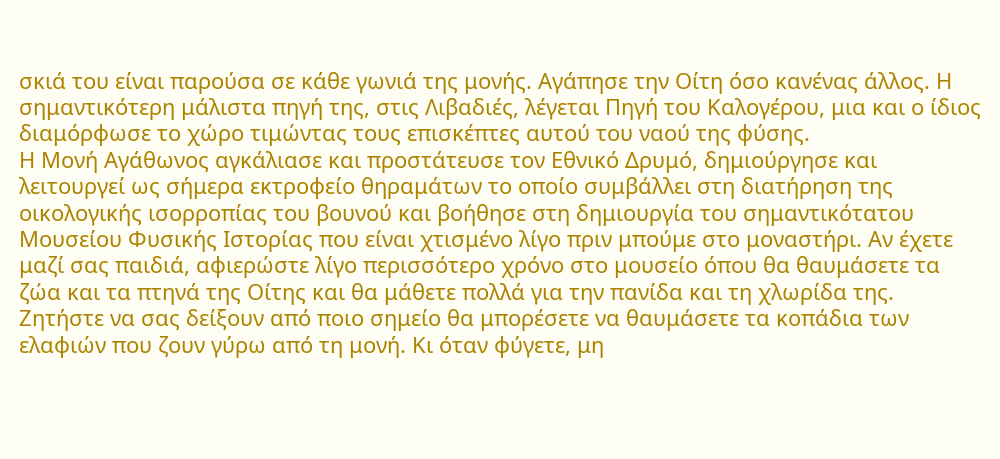σκιά του είναι παρούσα σε κάθε γωνιά της μονής. Αγάπησε την Οίτη όσο κανένας άλλος. Η σημαντικότερη μάλιστα πηγή της, στις Λιβαδιές, λέγεται Πηγή του Καλογέρου, μια και ο ίδιος διαμόρφωσε το χώρο τιμώντας τους επισκέπτες αυτού του ναού της φύσης.
Η Μονή Αγάθωνος αγκάλιασε και προστάτευσε τον Εθνικό Δρυμό, δημιούργησε και λειτουργεί ως σήμερα εκτροφείο θηραμάτων το οποίο συμβάλλει στη διατήρηση της οικολογικής ισορροπίας του βουνού και βοήθησε στη δημιουργία του σημαντικότατου Μουσείου Φυσικής Ιστορίας που είναι χτισμένο λίγο πριν μπούμε στο μοναστήρι. Αν έχετε μαζί σας παιδιά, αφιερώστε λίγο περισσότερο χρόνο στο μουσείο όπου θα θαυμάσετε τα ζώα και τα πτηνά της Οίτης και θα μάθετε πολλά για την πανίδα και τη χλωρίδα της.
Ζητήστε να σας δείξουν από ποιο σημείο θα μπορέσετε να θαυμάσετε τα κοπάδια των ελαφιών που ζουν γύρω από τη μονή. Κι όταν φύγετε, μη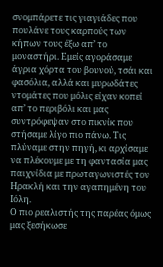σνομπάρετε τις γιαγιάδες που πουλάνε τους καρπούς των κήπων τους έξω απ’ το μοναστήρι. Εμείς αγοράσαμε άγρια χόρτα του βουνού, τσάι και φασόλια, αλλά και μυρωδάτες ντομάτες που μόλις είχαν κοπεί απ’ το περιβόλι και μας συντρόφεψαν στο πικνίκ που στήσαμε λίγο πιο πάνω. Τις πλύναμε στην πηγή, κι αρχίσαμε να πλέκουμε με τη φαντασία μας παιχνίδια με πρωταγωνιστές τον Ηρακλή και την αγαπημένη του Ιόλη.
Ο πιο ρεαλιστής της παρέας όμως μας ξεσήκωσε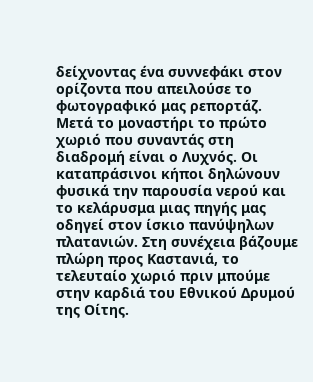δείχνοντας ένα συννεφάκι στον ορίζοντα που απειλούσε το φωτογραφικό μας ρεπορτάζ. Μετά το μοναστήρι το πρώτο χωριό που συναντάς στη διαδρομή είναι ο Λυχνός. Οι καταπράσινοι κήποι δηλώνουν φυσικά την παρουσία νερού και το κελάρυσμα μιας πηγής μας οδηγεί στον ίσκιο πανύψηλων πλατανιών. Στη συνέχεια βάζουμε πλώρη προς Καστανιά, το τελευταίο χωριό πριν μπούμε στην καρδιά του Εθνικού Δρυμού της Οίτης.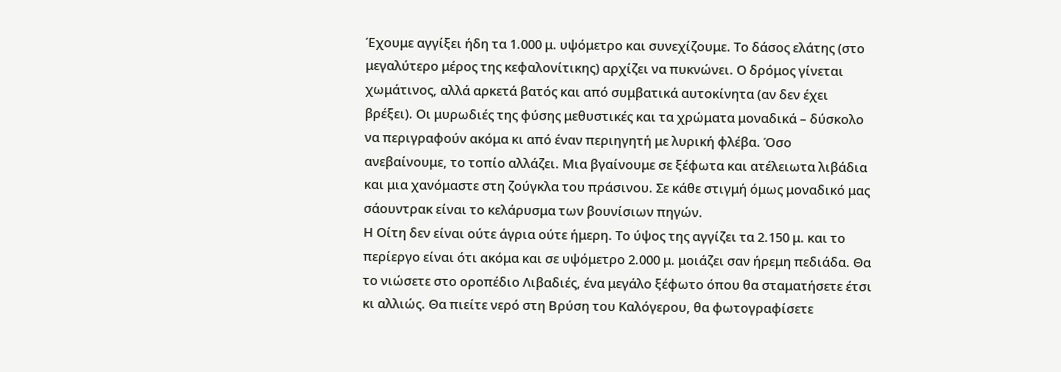Έχουμε αγγίξει ήδη τα 1.000 μ. υψόμετρο και συνεχίζουμε. Το δάσος ελάτης (στο μεγαλύτερο μέρος της κεφαλονίτικης) αρχίζει να πυκνώνει. Ο δρόμος γίνεται χωμάτινος, αλλά αρκετά βατός και από συμβατικά αυτοκίνητα (αν δεν έχει βρέξει). Οι μυρωδιές της φύσης μεθυστικές και τα χρώματα μοναδικά – δύσκολο να περιγραφούν ακόμα κι από έναν περιηγητή με λυρική φλέβα. Όσο ανεβαίνουμε, το τοπίο αλλάζει. Μια βγαίνουμε σε ξέφωτα και ατέλειωτα λιβάδια και μια χανόμαστε στη ζούγκλα του πράσινου. Σε κάθε στιγμή όμως μοναδικό μας σάουντρακ είναι το κελάρυσμα των βουνίσιων πηγών.
Η Οίτη δεν είναι ούτε άγρια ούτε ήμερη. Το ύψος της αγγίζει τα 2.150 μ. και το περίεργο είναι ότι ακόμα και σε υψόμετρο 2.000 μ. μοιάζει σαν ήρεμη πεδιάδα. Θα το νιώσετε στο οροπέδιο Λιβαδιές, ένα μεγάλο ξέφωτο όπου θα σταματήσετε έτσι κι αλλιώς. Θα πιείτε νερό στη Βρύση του Καλόγερου, θα φωτογραφίσετε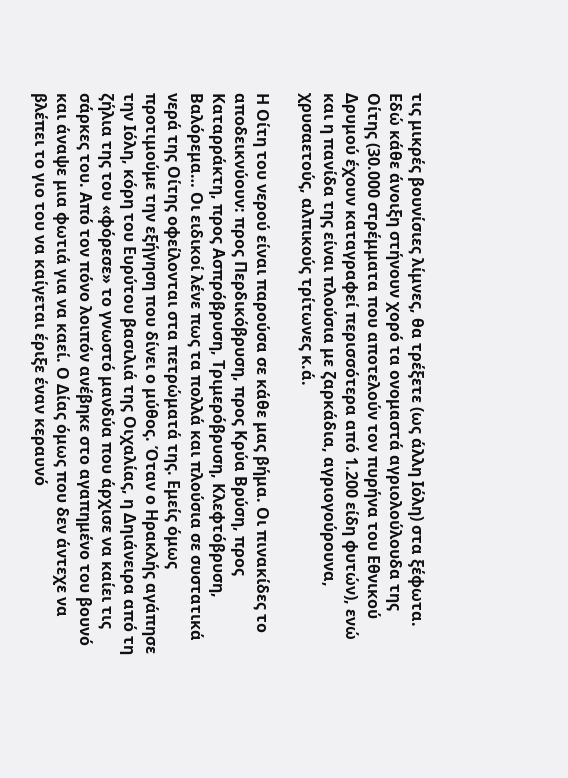τις μικρές βουνίσιες λίμνες, θα τρέξετε (ως άλλη Ιόλη) στα ξέφωτα. Εδώ κάθε άνοιξη στήνουν χορό τα ονομαστά αγριολούλουδα της Οίτης (30.000 στρέμματα που αποτελούν τον πυρήνα του Εθνικού Δρυμού έχουν καταγραφεί περισσότερα από 1.200 είδη φυτών), ενώ και η πανίδα της είναι πλούσια με ζαρκάδια, αγριογούρουνα, χρυσαετούς, αλπικούς τρίτωνες κ.ά.

Η Οίτη του νερού είναι παρούσα σε κάθε μας βήμα. Οι πινακίδες το αποδεικνύουν: προς Περδικόβρυση, προς Κρύα Βρύση, προς Καταρράκτη, προς Ασπρόβρυση, Τριμερόβρυση, Κλεφτόβρυση, Βαλόρεμα… Οι ειδικοί λένε πως τα πολλά και πλούσια σε συστατικά νερά της Οίτης οφείλονται στα πετρώματά της. Εμείς όμως προτιμούμε την εξήγηση που δίνει ο μύθος. Όταν ο Ηρακλής αγάπησε την Ιόλη, κόρη του Ευρύτου βασιλιά της Οιχαλίας, η Δηιάνειρα από τη ζήλια της του «φόρεσε» το γνωστό μανδύα που άρχισε να καίει τις σάρκες του. Από τον πόνο λοιπόν ανέβηκε στο αγαπημένο του βουνό και άναψε μια φωτιά για να καεί. Ο Δίας όμως που δεν άντεχε να βλέπει το γιο του να καίγεται έριξε έναν κεραυνό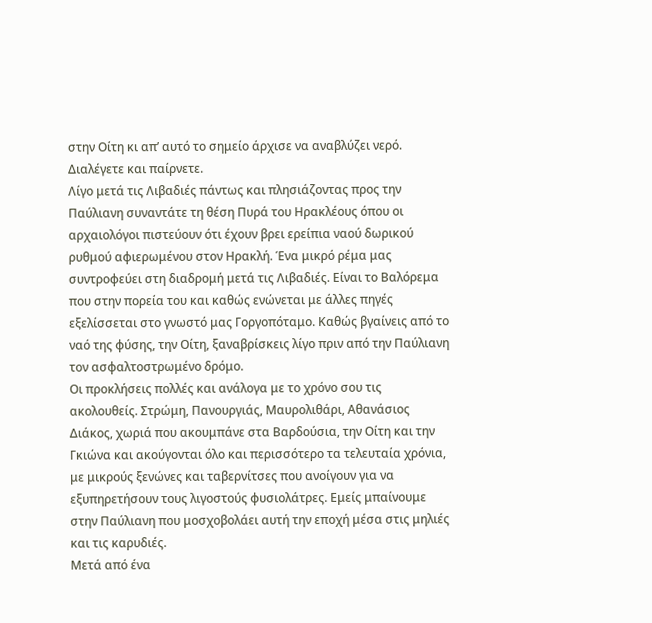στην Οίτη κι απ’ αυτό το σημείο άρχισε να αναβλύζει νερό. Διαλέγετε και παίρνετε.
Λίγο μετά τις Λιβαδιές πάντως και πλησιάζοντας προς την Παύλιανη συναντάτε τη θέση Πυρά του Ηρακλέους όπου οι αρχαιολόγοι πιστεύουν ότι έχουν βρει ερείπια ναού δωρικού ρυθμού αφιερωμένου στον Ηρακλή. Ένα μικρό ρέμα μας συντροφεύει στη διαδρομή μετά τις Λιβαδιές. Είναι το Βαλόρεμα που στην πορεία του και καθώς ενώνεται με άλλες πηγές εξελίσσεται στο γνωστό μας Γοργοπόταμο. Καθώς βγαίνεις από το ναό της φύσης, την Οίτη, ξαναβρίσκεις λίγο πριν από την Παύλιανη τον ασφαλτοστρωμένο δρόμο.
Οι προκλήσεις πολλές και ανάλογα με το χρόνο σου τις ακολουθείς. Στρώμη, Πανουργιάς, Μαυρολιθάρι, Αθανάσιος Διάκος, χωριά που ακουμπάνε στα Βαρδούσια, την Οίτη και την Γκιώνα και ακούγονται όλο και περισσότερο τα τελευταία χρόνια, με μικρούς ξενώνες και ταβερνίτσες που ανοίγουν για να εξυπηρετήσουν τους λιγοστούς φυσιολάτρες. Εμείς μπαίνουμε στην Παύλιανη που μοσχοβολάει αυτή την εποχή μέσα στις μηλιές και τις καρυδιές.
Μετά από ένα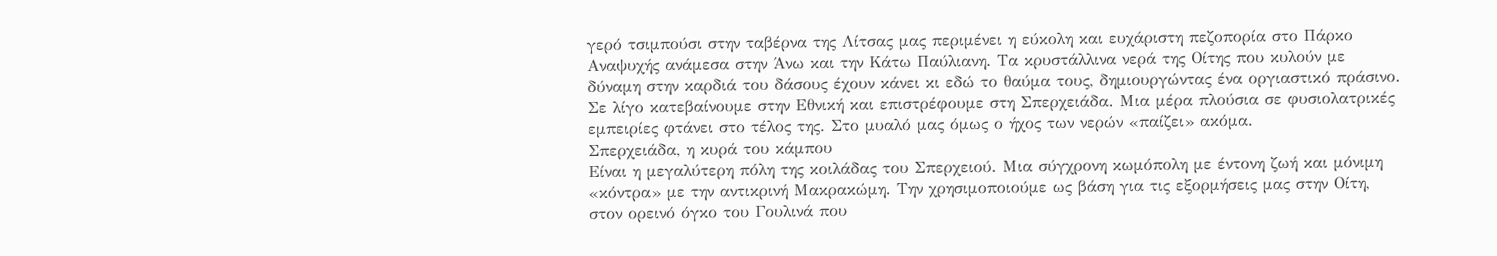γερό τσιμπούσι στην ταβέρνα της Λίτσας μας περιμένει η εύκολη και ευχάριστη πεζοπορία στο Πάρκο Αναψυχής ανάμεσα στην Άνω και την Κάτω Παύλιανη. Τα κρυστάλλινα νερά της Οίτης που κυλούν με δύναμη στην καρδιά του δάσους έχουν κάνει κι εδώ το θαύμα τους, δημιουργώντας ένα οργιαστικό πράσινο. Σε λίγο κατεβαίνουμε στην Εθνική και επιστρέφουμε στη Σπερχειάδα. Μια μέρα πλούσια σε φυσιολατρικές εμπειρίες φτάνει στο τέλος της. Στο μυαλό μας όμως ο ήχος των νερών «παίζει» ακόμα.
Σπερχειάδα, η κυρά του κάμπου
Είναι η μεγαλύτερη πόλη της κοιλάδας του Σπερχειού. Μια σύγχρονη κωμόπολη με έντονη ζωή και μόνιμη «κόντρα» με την αντικρινή Μακρακώμη. Την χρησιμοποιούμε ως βάση για τις εξορμήσεις μας στην Οίτη, στον ορεινό όγκο του Γουλινά που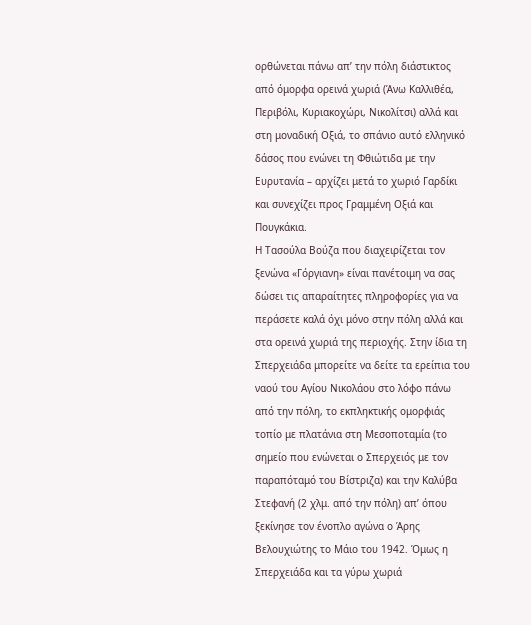ορθώνεται πάνω απ’ την πόλη διάστικτος από όμορφα ορεινά χωριά (Άνω Καλλιθέα, Περιβόλι, Κυριακοχώρι, Νικολίτσι) αλλά και στη μοναδική Οξιά, το σπάνιο αυτό ελληνικό δάσος που ενώνει τη Φθιώτιδα με την Ευρυτανία – αρχίζει μετά το χωριό Γαρδίκι και συνεχίζει προς Γραμμένη Οξιά και Πουγκάκια.
Η Τασούλα Βούζα που διαχειρίζεται τον ξενώνα «Γόργιανη» είναι πανέτοιμη να σας δώσει τις απαραίτητες πληροφορίες για να περάσετε καλά όχι μόνο στην πόλη αλλά και στα ορεινά χωριά της περιοχής. Στην ίδια τη Σπερχειάδα μπορείτε να δείτε τα ερείπια του ναού του Αγίου Νικολάου στο λόφο πάνω από την πόλη, το εκπληκτικής ομορφιάς τοπίο με πλατάνια στη Μεσοποταμία (το σημείο που ενώνεται ο Σπερχειός με τον παραπόταμό του Βίστριζα) και την Καλύβα Στεφανή (2 χλμ. από την πόλη) απ’ όπου ξεκίνησε τον ένοπλο αγώνα ο Άρης Βελουχιώτης το Μάιο του 1942. Όμως η Σπερχειάδα και τα γύρω χωριά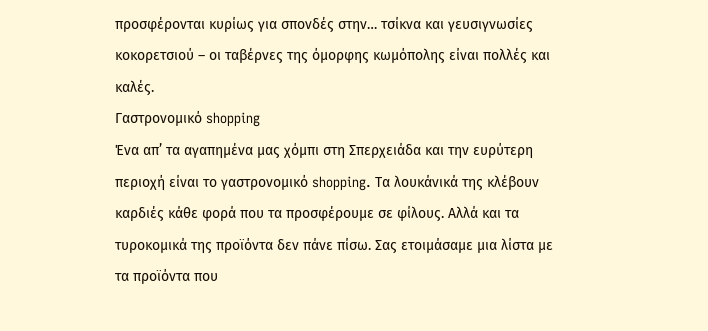προσφέρονται κυρίως για σπονδές στην… τσίκνα και γευσιγνωσίες κοκορετσιού – οι ταβέρνες της όμορφης κωμόπολης είναι πολλές και καλές.
Γαστρονομικό shopping
Ένα απ’ τα αγαπημένα μας χόμπι στη Σπερχειάδα και την ευρύτερη περιοχή είναι το γαστρονομικό shopping. Τα λουκάνικά της κλέβουν καρδιές κάθε φορά που τα προσφέρουμε σε φίλους. Αλλά και τα τυροκομικά της προϊόντα δεν πάνε πίσω. Σας ετοιμάσαμε μια λίστα με τα προϊόντα που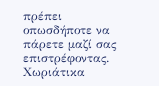πρέπει οπωσδήποτε να πάρετε μαζί σας επιστρέφοντας.
Χωριάτικα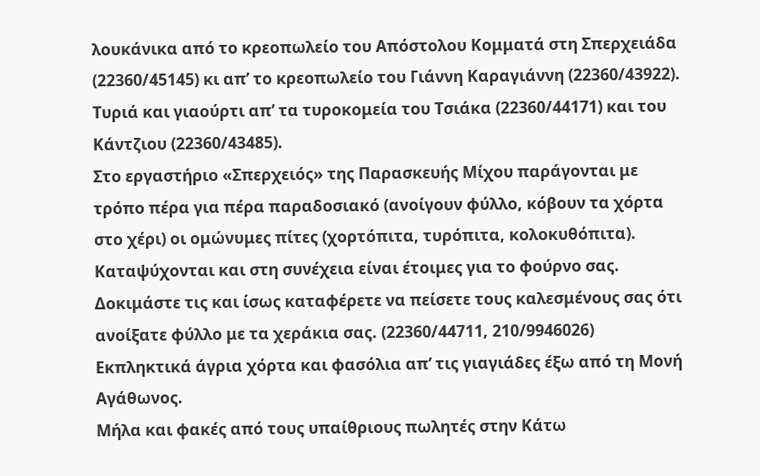λουκάνικα από το κρεοπωλείο του Απόστολου Κομματά στη Σπερχειάδα (22360/45145) κι απ’ το κρεοπωλείο του Γιάννη Καραγιάννη (22360/43922).
Τυριά και γιαούρτι απ’ τα τυροκομεία του Τσιάκα (22360/44171) και του Κάντζιου (22360/43485).
Στο εργαστήριο «Σπερχειός» της Παρασκευής Μίχου παράγονται με τρόπο πέρα για πέρα παραδοσιακό (ανοίγουν φύλλο, κόβουν τα χόρτα στο χέρι) οι ομώνυμες πίτες (χορτόπιτα, τυρόπιτα, κολοκυθόπιτα). Καταψύχονται και στη συνέχεια είναι έτοιμες για το φούρνο σας. Δοκιμάστε τις και ίσως καταφέρετε να πείσετε τους καλεσμένους σας ότι ανοίξατε φύλλο με τα χεράκια σας. (22360/44711, 210/9946026)
Εκπληκτικά άγρια χόρτα και φασόλια απ’ τις γιαγιάδες έξω από τη Μονή Αγάθωνος.
Μήλα και φακές από τους υπαίθριους πωλητές στην Κάτω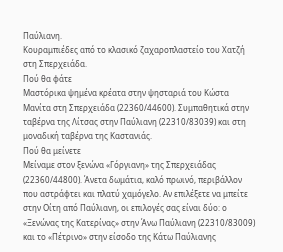Παύλιανη.
Κουραμπιέδες από το κλασικό ζαχαροπλαστείο του Χατζή στη Σπερχειάδα.
Πού θα φάτε
Μαστόρικα ψημένα κρέατα στην ψησταριά του Κώστα Μανίτα στη Σπερχειάδα (22360/44600). Συμπαθητικά στην ταβέρνα της Λίτσας στην Παύλιανη (22310/83039) και στη μοναδική ταβέρνα της Καστανιάς.
Πού θα μείνετε
Μείναμε στον ξενώνα «Γόργιανη» της Σπερχειάδας (22360/44800). Άνετα δωμάτια, καλό πρωινό, περιβάλλον που αστράφτει και πλατύ χαμόγελο. Αν επιλέξετε να μπείτε στην Οίτη από Παύλιανη, οι επιλογές σας είναι δύο: ο «Ξενώνας της Κατερίνας» στην Άνω Παύλιανη (22310/83009) και το «Πέτρινο» στην είσοδο της Κάτω Παύλιανης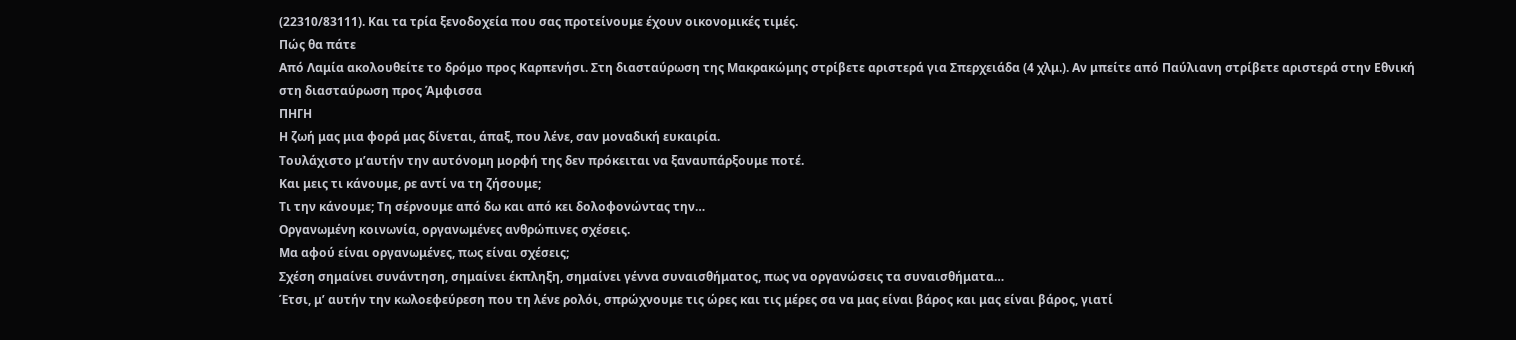(22310/83111). Και τα τρία ξενοδοχεία που σας προτείνουμε έχουν οικονομικές τιμές.
Πώς θα πάτε
Από Λαμία ακολουθείτε το δρόμο προς Καρπενήσι. Στη διασταύρωση της Μακρακώμης στρίβετε αριστερά για Σπερχειάδα (4 χλμ.). Αν μπείτε από Παύλιανη στρίβετε αριστερά στην Εθνική στη διασταύρωση προς Άμφισσα
ΠΗΓΗ
Η ζωή μας μια φορά μας δίνεται, άπαξ, που λένε, σαν μοναδική ευκαιρία.
Τουλάχιστο μ’αυτήν την αυτόνομη μορφή της δεν πρόκειται να ξαναυπάρξουμε ποτέ.
Και μεις τι κάνουμε, ρε αντί να τη ζήσουμε;
Τι την κάνουμε; Τη σέρνουμε από δω και από κει δολοφονώντας την…
Οργανωμένη κοινωνία, οργανωμένες ανθρώπινες σχέσεις.
Μα αφού είναι οργανωμένες, πως είναι σχέσεις;
Σχέση σημαίνει συνάντηση, σημαίνει έκπληξη, σημαίνει γέννα συναισθήματος, πως να οργανώσεις τα συναισθήματα…
Έτσι, μ’ αυτήν την κωλοεφεύρεση που τη λένε ρολόι, σπρώχνουμε τις ώρες και τις μέρες σα να μας είναι βάρος και μας είναι βάρος, γιατί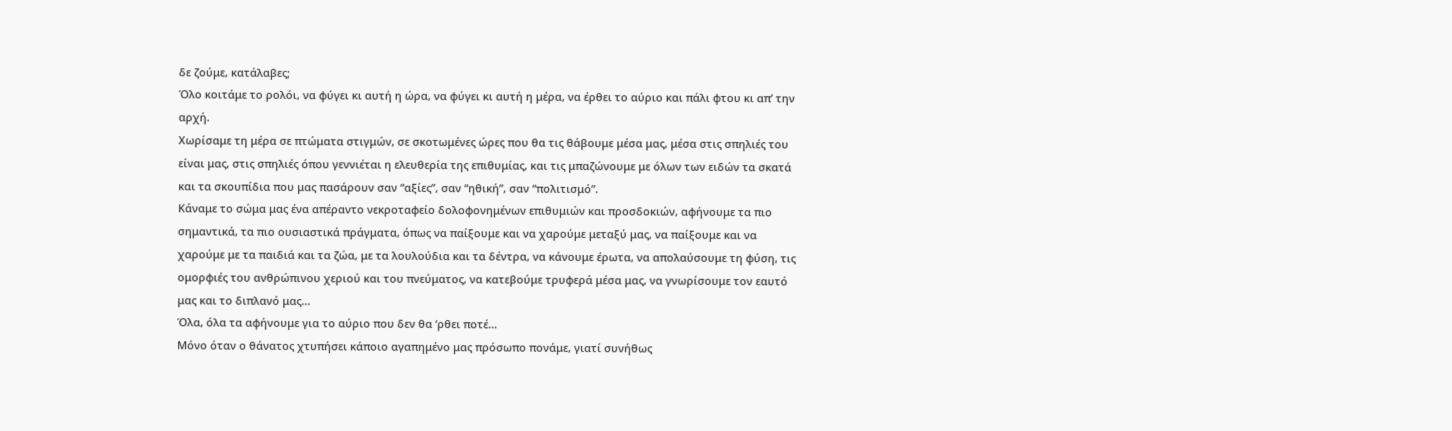δε ζούμε, κατάλαβες;
Όλο κοιτάμε το ρολόι, να φύγει κι αυτή η ώρα, να φύγει κι αυτή η μέρα, να έρθει το αύριο και πάλι φτου κι απ’ την αρχή.
Χωρίσαμε τη μέρα σε πτώματα στιγμών, σε σκοτωμένες ώρες που θα τις θάβουμε μέσα μας, μέσα στις σπηλιές του είναι μας, στις σπηλιές όπου γεννιέται η ελευθερία της επιθυμίας, και τις μπαζώνουμε με όλων των ειδών τα σκατά και τα σκουπίδια που μας πασάρουν σαν “αξίες”, σαν “ηθική”, σαν “πολιτισμό”.
Κάναμε το σώμα μας ένα απέραντο νεκροταφείο δολοφονημένων επιθυμιών και προσδοκιών, αφήνουμε τα πιο σημαντικά, τα πιο ουσιαστικά πράγματα, όπως να παίξουμε και να χαρούμε μεταξύ μας, να παίξουμε και να χαρούμε με τα παιδιά και τα ζώα, με τα λουλούδια και τα δέντρα, να κάνουμε έρωτα, να απολαύσουμε τη φύση, τις ομορφιές του ανθρώπινου χεριού και του πνεύματος, να κατεβούμε τρυφερά μέσα μας, να γνωρίσουμε τον εαυτό μας και το διπλανό μας…
Όλα, όλα τα αφήνουμε για το αύριο που δεν θα ‘ρθει ποτέ…
Μόνο όταν ο θάνατος χτυπήσει κάποιο αγαπημένο μας πρόσωπο πονάμε, γιατί συνήθως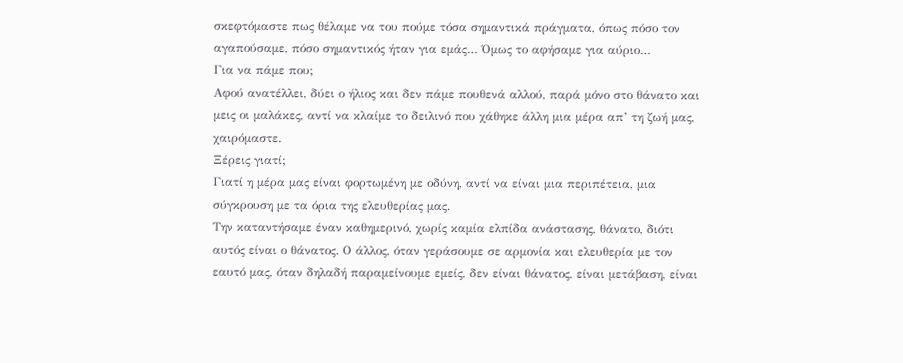σκεφτόμαστε πως θέλαμε να του πούμε τόσα σημαντικά πράγματα, όπως πόσο τον αγαπούσαμε, πόσο σημαντικός ήταν για εμάς… Όμως το αφήσαμε για αύριο…
Για να πάμε που;
Αφού ανατέλλει, δύει ο ήλιος και δεν πάμε πουθενά αλλού, παρά μόνο στο θάνατο και μεις οι μαλάκες, αντί να κλαίμε το δειλινό που χάθηκε άλλη μια μέρα απ’ τη ζωή μας, χαιρόμαστε.
Ξέρεις γιατί;
Γιατί η μέρα μας είναι φορτωμένη με οδύνη, αντί να είναι μια περιπέτεια, μια σύγκρουση με τα όρια της ελευθερίας μας.
Την καταντήσαμε έναν καθημερινό, χωρίς καμία ελπίδα ανάστασης, θάνατο, διότι αυτός είναι ο θάνατος. Ο άλλος, όταν γεράσουμε σε αρμονία και ελευθερία με τον εαυτό μας, όταν δηλαδή παραμείνουμε εμείς, δεν είναι θάνατος, είναι μετάβαση, είναι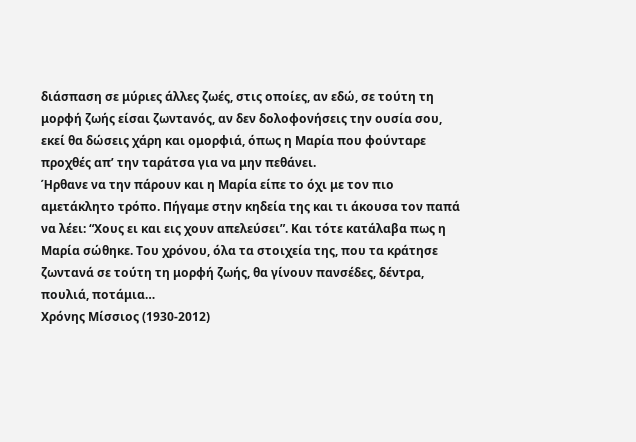διάσπαση σε μύριες άλλες ζωές, στις οποίες, αν εδώ, σε τούτη τη μορφή ζωής είσαι ζωντανός, αν δεν δολοφονήσεις την ουσία σου, εκεί θα δώσεις χάρη και ομορφιά, όπως η Μαρία που φούνταρε προχθές απ’ την ταράτσα για να μην πεθάνει.
Ήρθανε να την πάρουν και η Μαρία είπε το όχι με τον πιο αμετάκλητο τρόπο. Πήγαμε στην κηδεία της και τι άκουσα τον παπά να λέει: “Χους ει και εις χουν απελεύσει”. Και τότε κατάλαβα πως η Μαρία σώθηκε. Του χρόνου, όλα τα στοιχεία της, που τα κράτησε ζωντανά σε τούτη τη μορφή ζωής, θα γίνουν πανσέδες, δέντρα, πουλιά, ποτάμια…
Χρόνης Μίσσιος (1930-2012)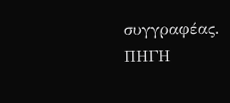συγγραφέας.
ΠΗΓΗ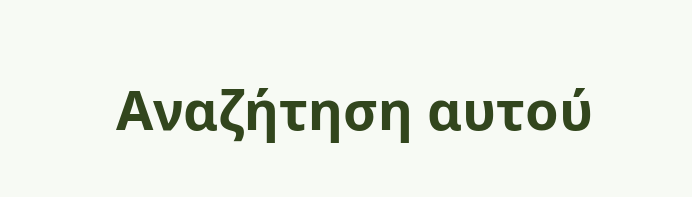Αναζήτηση αυτού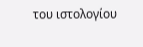του ιστολογίου